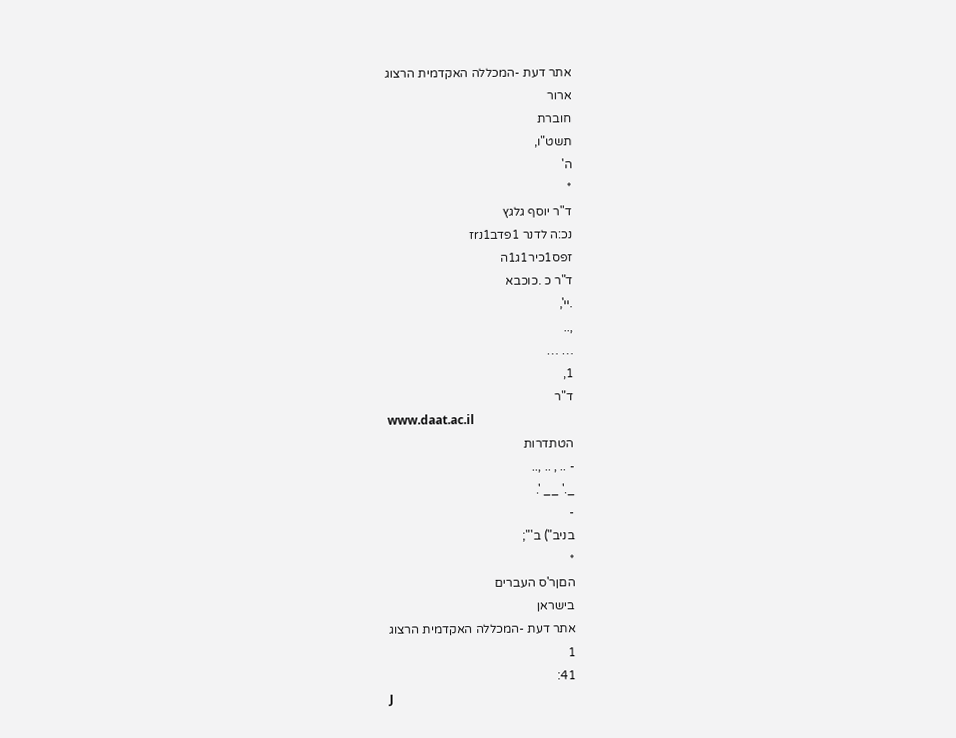אתר דעת -המכללה האקדמית הרצוג
ארור
חוברת
תשט"ו,
ה'
*
ד"ר יוסף גלגץ
נכ:ה לדנר 1פדב1נrז
זפס1כיר1ג1ה
ד"ר כ .כוכבא
.יי',
,..
… …
1,
ד"ר
www.daat.ac.il
הטתדרות
- .. , .. ,..
_.' __ '.
-
בניב") ב'";
*
הםןר'ס העברים
בישראן
אתר דעת -המכללה האקדמית הרצוג
1
41:
J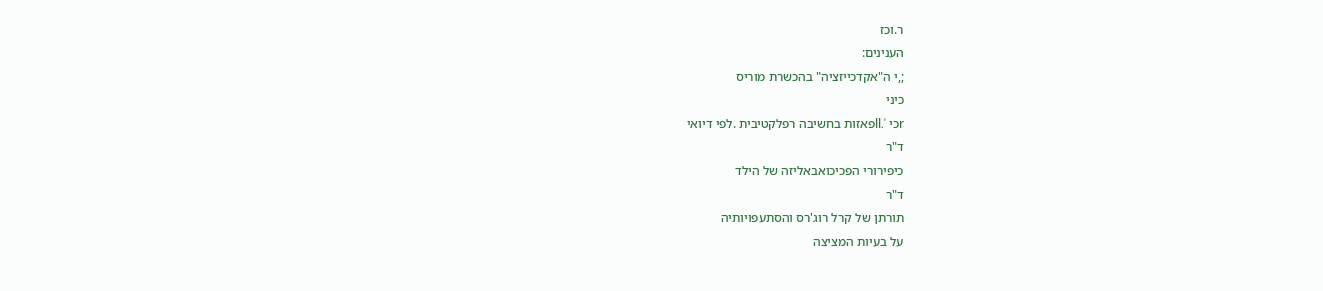ר.וכז
הענינים:
;,י ה"אקדכייזציה" בהכשרת מוריס
כיני
rכי '.llפאזות בחשיבה רפלקטיבית .לפי דיואי
ד"ר
כיפירורי הפכיכואבאליזה של הילד
ד"ר
תורתן של קרל רוג'רס והסתעפויותיה
על בעיות המציצה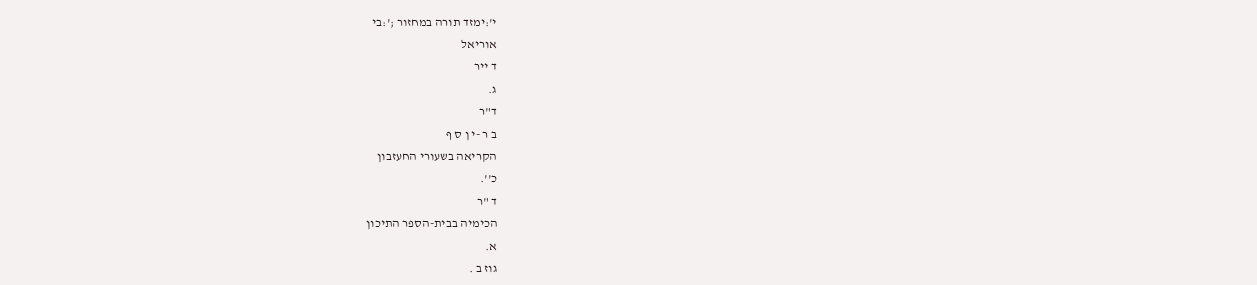י':ימזד תורה במחזור ;':בי
אוריאל
ד ייר
ג.
ד"ר
ב ר -י ן ס ף
הקריאה בשעורי החעזבון
כ''.
ד "ר
הכימיה בבית-הספר התיכון
א.
גוז ב .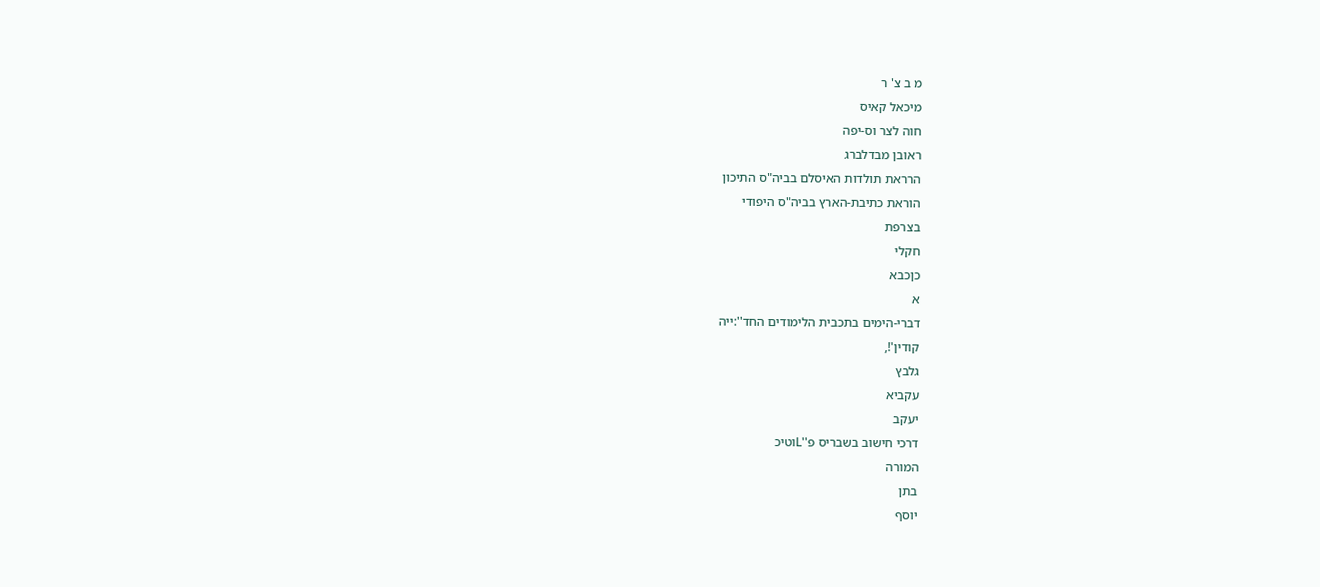מ ב צ' ר
מיכאל קאיס
חוה לצר וס-יפה
ראובן מבדלברג
הרראת תולדות האיסלם בביה"ס התיכון
הוראת כתיבת-הארץ בביה"ס היפודי
בצרפת
חקלי
כןכבא
א
דברי-הימים בתכבית הלימודים החד'':ייה
קודין'!,
גלבץ
עקביא
יעקב
דרכי חישוב בשבריס פ''Lוטיכ
המורה
בתן
יוסף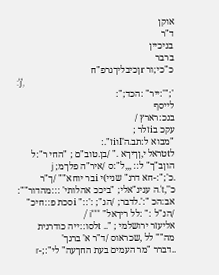אוקן
ד"ר
בניכיין
ברבר
כ"כי;ור rןכיבליךגרפ"ח
:'j',
';"':ייר" :הכד;":
לייסף
בנכ:רארץ /
עקכ בiזלר ;
"מבוא ל:תב.ה'Iוiז".:
לtטראל י,ןךיךא ." /בן.טוב"ם ; "החי ר":ל הוןב"ך" ל:: ,,,ל":ס /איר"ה פלךמ; j
.כ';":-חא דרנ" שניי)י iבר יוחא"" /ך"ר כ'',t'.ה ענינ"אלי; "ביככ אהלותי' :::מהדור"":
אב:הכ ":'.לדבר; /הג"; :'::" iסכת פ::חיכ" /הנ"ל :" :לל ריךאל" """i /
אליעזר ירושלמי ; ".. tלסו::ייה כודרנית מה"" לל ,שכראוס /ד"ר א' ברגך'
..דברר "מר העמים בעת החךעה" לי":;-r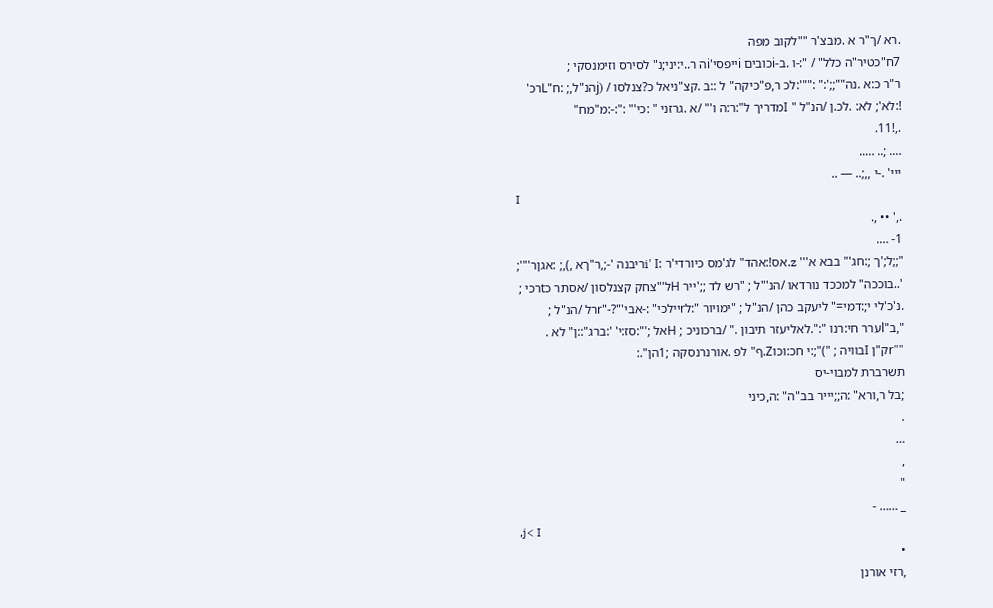.רא /ך"ר א .מבצ'ר ""לקוב מפה
7ח"כטיר"ה כלל" / ":-ו .ב-iכובים iייפסי'iה ר..י:יני;נ" לסירס וזימנסקי ;
ר"ר כ:א .נה"";;':" :""':לכ ר,פ"כיקה" ל ::ב .קצ"ניאל כ?צנלסו / (jהנ"ל,; :ח"Lרכ'
!:לא'; לא: .לכ.ן /הנ"ל " Iמדריך ל":ר:ה ו'" /א .גרזני " :כי'" :":-:מ"מח"
.,!11.
…. ;.. …..
ייי' .-י ,,;.. — ..
I
.,' •• ,.
1- ….
";;ל;'ך ;:חג'" בבא א''' z.אס!:אהד" לג'מס כיורדי'ר :i' Iריבנה '-;,ר"ךא ,),; :אגןר'"';
'..בוככה" למככד נורדאו /הנ'"ל ; "רש לד ;;'ייר Hל'"צחק קצנלסון /אסתר כtרכי ;
.נ'כ'לי י;:דמי=" ליעקב כהן /הנ"ל ; "ימויור ":לrיילכי" :-אבי'"?-"rרל /הנ"ל ;
",ב"lערר חי:רנו ":".לאליעזר תיבון ." /ברכוניכ ; Hאל ;'":סז:י' ':ברג"::ן" לא .
""rק"ן Iבוויה ; ")";:י חכ:וכוZ.ף" לפ .אורנרנסקה ;1הן".:
תשרברת למבוי-יס
;בל ר,ורא" :ה;;יייר בב"ה" :ה,כיני
.
…
,
"
_ …… -
,j< I
•
,רזי אורנן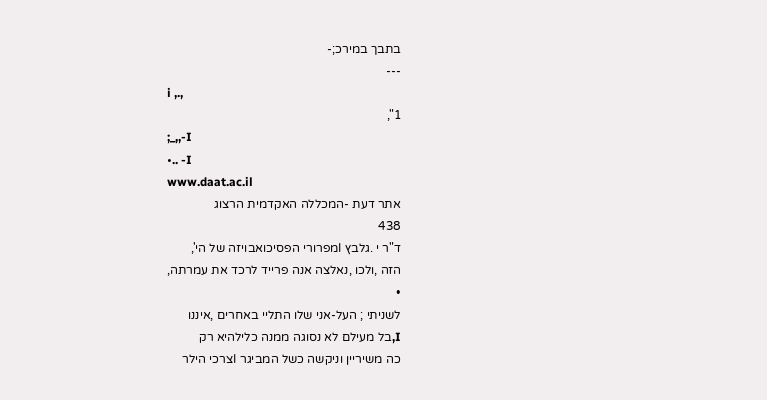בתבך במירכ;-
---
i ,.,
1",
;_,,-I
•.. -I
www.daat.ac.il
אתר דעת -המכללה האקדמית הרצוג
438
ד"ר י .גלבץ Iמפרורי הפסיכואבויזה של הי',
הזה ,ולכו ,נאלצה אנה פרייד לרכד את עמרתה,
•
לשניתי ; העל-אני שלו התליי באחרים ,איננו
I,בל מעילם לא נסוגה ממנה כלילהיא רק
כה משיריין וניקשה כשל המביגר Iצרכי הילר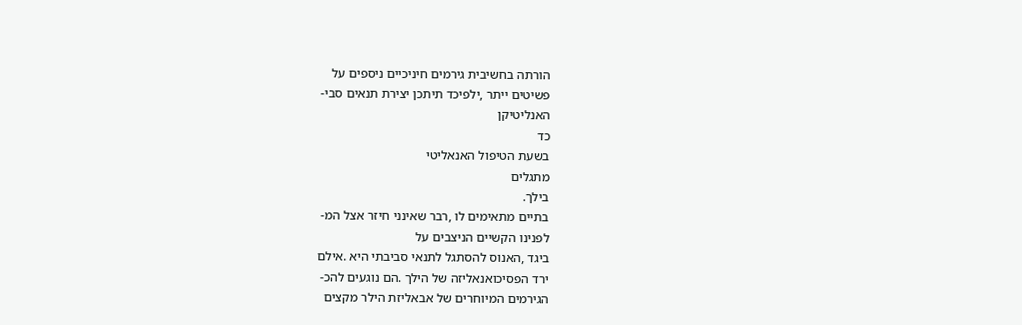הורתה בחשיבית גירמים חיניכיים ניספים על
פשיטים ייתר ,ילפיכד תיתכן יצירת תנאים סבי-
האנליטיקן
כד
בשעת הטיפול האנאליטי
מתגלים
בילך.
בתיים מתאימים לו ,רבר שאינני חיזר אצל המ-
לפנינו הקשיים הניצבים על
ביגד ,האנוס להסתגל לתנאי סביבתי היא .אילם
ירד הפסיכואנאליזה של הילך .הם נוגעים להכ-
הגירמים המיוחרים של אבאליזת הילר מקצים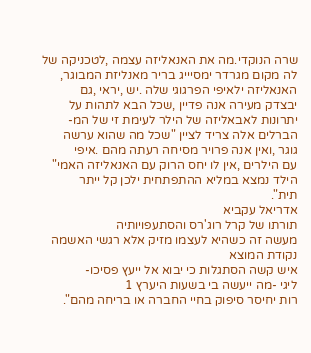שרה הנוקדי.מה את האנאליזה עצמה ,לטכניקה של
לה מקום מגרדר ימסיייג בריר מאנליזת המבוגר,
האנאליזה ילאיפי הפרגוגי שלה .יש ,יראי ,גם
יבצדק מעירה אנה פדיין ,שכל הבא לתהות על
יתרונות לאבאליזה של הילר לעימת זי של המ-
הברלים אלה צריד לציין "שכל מה שהוא ערשה
גוגר ,ואין אנה פרויר מסיחה רעתה מהם .איפי
עם הילרים ,אין לו יחס הרוק עם האנאליזה האמי"
הילד נמצא במליא ההתפתחית ילכן קל ייתר
תית".
אדריאל עקביא
תורתו של קרל רוג'רס והסתעפויותיה
מעשה זה כשהיא לעצמו מזיק אלא רגשי האשמה
נקודת המוצא
איש קשה הסתגלות כי יבוא אל ייעץ פסיכו-
ליגי -מה ייעשה בי בשעות היערץ 1
רות יחיסר סיפוק בחיי החברה או בריחה מהם".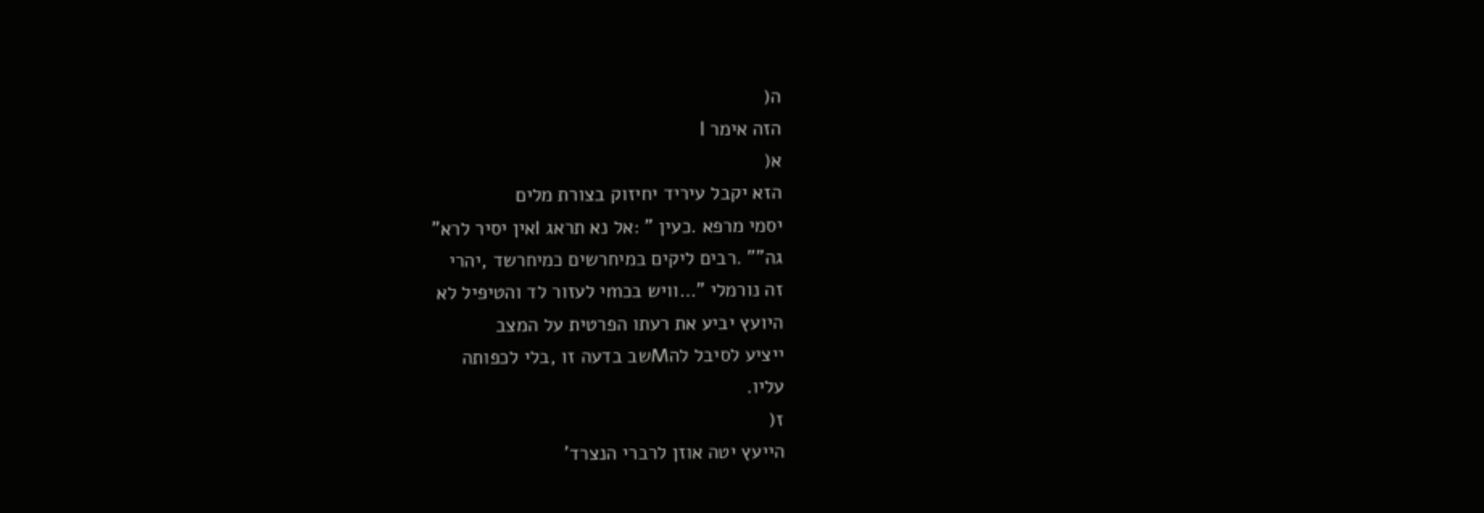ה(
הזה אימר I
א(
הזא יקבל עיריד יחיזוק בצורת מלים
יסמי מרפא .כעין " :אל נא תראג Iאין יסיר לרא"
גה"" .רבים ליקים במיחרשים כמיחרשד ,יהרי
זה נורמלי "…וויש בכmי לעזור לד והטיפיל לא
היועץ יביע את רעתו הפרטית על המצב
ייציע לסיבל להMשב בדעה זו ,בלי לכפותה
עליו.
ז(
הייעץ יטה אוזן לרברי הנצרד'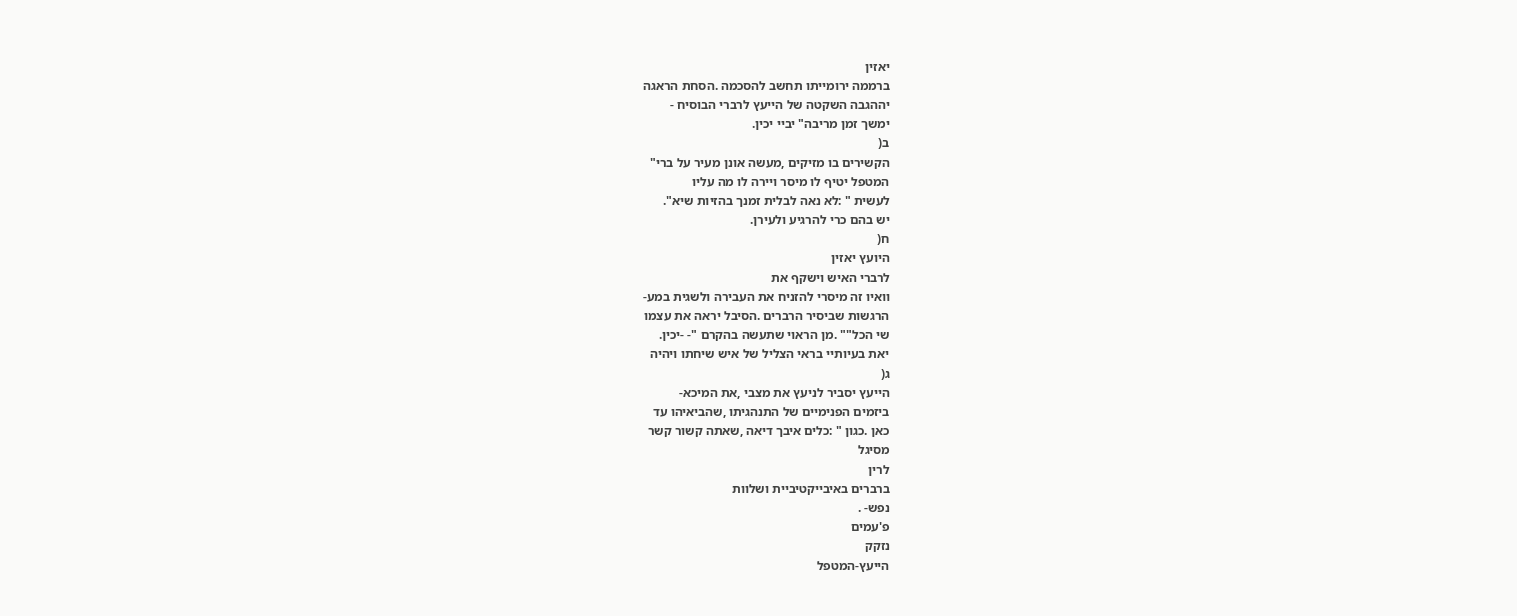יאזין
ברממה ירומייתו תחשב להסכמה .הסחת הראגה
יההגבה השקטה של הייעץ לרברי הבוסיח -
ימשך זמן מריבה" יביי יכין.
ב(
הקשירים בו מזיקים ,מעשה אונן מעיר על ברי"
המטפל יטיף לו מיסר ויירה לו מה עליו
לעשית " :לא נאה לבלית זמנך בהזיות שיא".
יש בהם כרי להרגיע ולעירן.
ח(
היועץ יאזין
לרברי האיש וישקף את
וואיו זה מיסרי להזניח את העבירה ולשגית במע-
הרגשות שביסיר הרברים .הסיבל יראה את עצמו
שי הכל"" .מן הראוי שתעשה בהקרם "- -יכין.
יאת בעיותיי בראי הצליל של איש שיחתו ויהיה
ג(
הייעץ יסביר לניעץ את מצבי ,את המיכא-
ביזמים הפנימיים של התנהגיתו ,שהביאיהו עד
כאן .כגון " :כלים איבך דיאה ,שאתה קשור קשר
מסיגל
לרין
ברברים באיבייקטיביית ושלוות
נפש- .
פ'עמים
נזקק
הייעץ-המטפל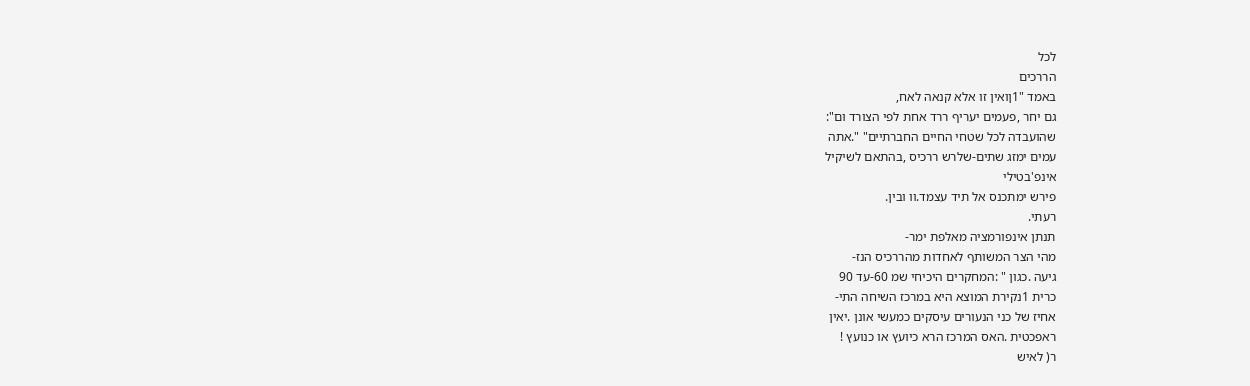לכל
הררכים
באמד "1ןואין זו אלא קנאה לאח,
גם יחר ,פעמים יעריף ררד אחת לפי הצורד ום":
שהועבדה לכל שטחי החיים החברתיים" ".אתה
עמים ימזג שתים-שלרש ררכיס ,בהתאם לשיקיל
אינפ'בטילי
פירש ימתכנס אל תיד עצמד.וו ובין.
רעתי.
תנתן אינפורמציה מאלפת ימר-
מהי הצר המשותף לאחדות מהררכיס הנז-
גיעה .כגון " :המחקרים היכיחי שמ 60-עד 90
כרית 1נקירת המוצא היא במרכז השיחה התי-
אחיז של כני הנעורים עיסקים כמעשי אונן .יאין
ראפכטית .האס המרכז הרא כיועץ או כנועץ !
ר( לאיש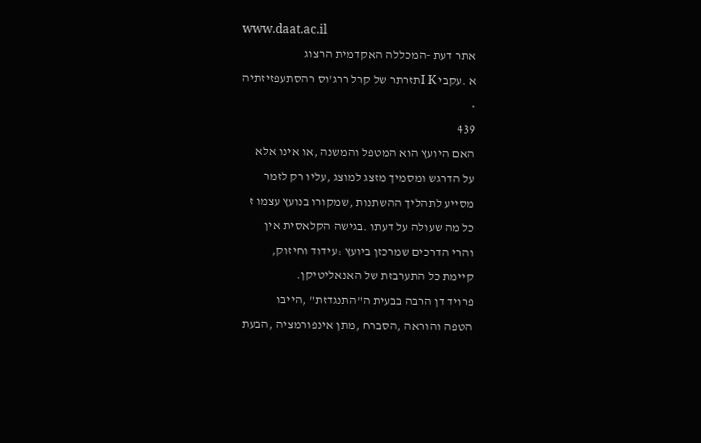www.daat.ac.il
אתר דעת -המכללה האקדמית הרצוג
א .עקבי I Kתזרתר של קרל ררג'וס רהסתעפזיזתיה
•
439
האם היועץ הוא המטפל והמשנה ,או אינו אלא
על הדרגש ומסמיך מזצג למוצג ,עליו רק לזמר
מסייע לתהליך ההשתנות ,שמקורו בנועץ עצמו ז
כל מה שעולה על דעתו .בגישה הקלאסית אין
והרי הדרכים שמרכזן ביועץ :עידוד וחיזוק,
קיימת כל התערבזת של האנאליטיקן.
פרויד דן הרבה בבעית ה"התנגדזת" ,הייבו
הטפה והוראה ,הסברח ,מתן אינפורמציה ,הבעת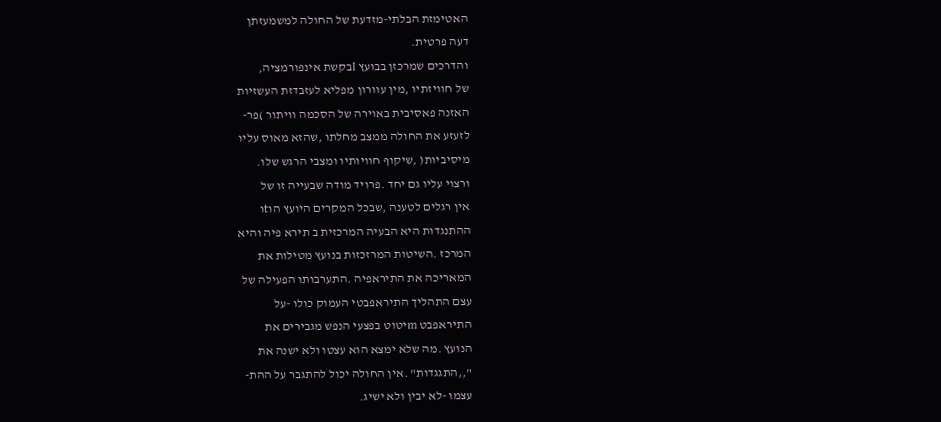האטימזת הבלתי-מזדעת של החולה למשמעזתן
דעה פרטית.
והדרכים שמרכזן בבועץ Iבקשת אינפורמציה,
של חוויזתיו ,מין עוורון מפליא לעזבדזת העשזיות
האזנה פאסיבית באוירה של הסכמה וויתור )פר-
לזעזע את החולה ממצב מחלתו ,שהזא מאוס עליו
מיסיביות( ,שיקוף חוויותיו ומצבי הרגש שלו.
ורצוי עליו גם יחד .פרויד מודה שבעייה זו של
אין רגלים לטענה ,שבכל המקרים היועץ הוtו
ההתנגדות היא הבעיה המרכזית ב תירא פיה והיא
המרכז .השיטות המרזכזות בנועץ מטילות את
המאריכה את התיראפיה .התערבותו הפעילה של
עצם התהליך התיראפבטי העמוק כולו -על
התיראפבט mיטוט בפצעי הנפש מגבירים את
הנועץ .מה שלא ימצא הוא עצטו ולא ישנה את
",,התגגדות" .אין החולה יכול להתגבר על ההת-
עצמו -לא יבין ולא ישיג.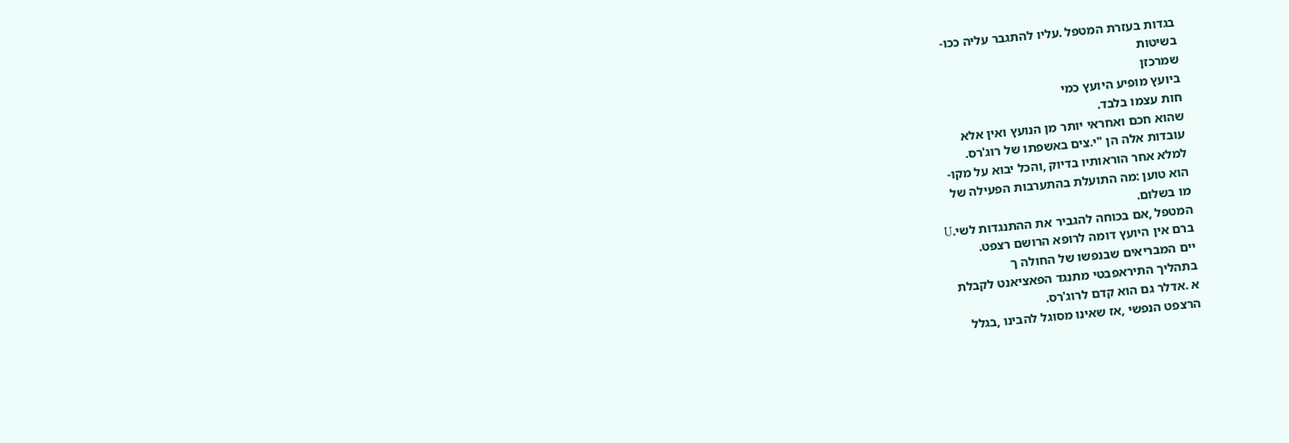בגדות בעזרת המטפל .עליו להתגבר עליה ככו-
בשיטות
שמרכזן
ביועץ מופיע היועץ כמי
חות עצמו בלבד.
שהוא חכם ואחראי יותר מן הנועץ ואין אלא
עובדות אלה הן "י.צים באשפתו של רוג'רס.
למלא אחר הוראותיו בדיוק ,והכל יבוא על מקו-
הוא טוען :מה התועלת בהתערבות הפעילה של
מו בשלום.
המטפל ,אם בכוחה להגביר את ההתנגדות לשי.U
ברם אין היועץ דומה לרופא הרושם רצפט.
יים המבריאים שבנפשו של החולה ך
בתהליך התיראפבטי מתנגד הפאציאנט לקבלת
א .אדלר גם הוא קדם לרוג'רס.
הרצפט הנפשי ,אז שאינו מסוגל להבינו ,בגלל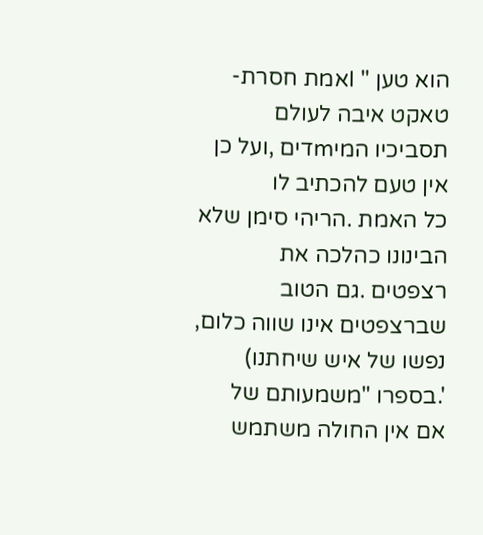הוא טען " Iאמת חסרת-טאקט איבה לעולם
תסביכיו המיmדים ,ועל כן אין טעם להכתיב לו
כל האמת .הריהי סימן שלא הבינונו כהלכה את
רצפטים .גם הטוב שברצפטים אינו שווה כלום,
נפשו של איש שיחתנו) '.בספרו "משמעותם של
אם אין החולה משתמש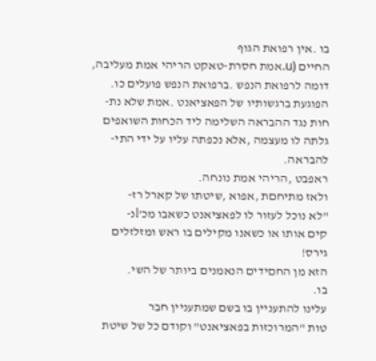בו .אין רפואת הגוף
החיים (u.אמת חסרת-טאקט הריהי אמת מעליבה,
דומה לרפואת הנפש .ברפואת הנפש פועלים כו.
הפוגעת ברגשותיו של הפאציאנט .אמת שלא נת-
חות נגד ההבראה השלימה ליד הכחות השואפים
גלתה לו מעצמה ,אלא נכפתה עליו על ידי התי-
להבראה.
ראפבט ,הריהי אמת נונחה.
ולאז מתיחםת ,אפוא ,שיטתו של קארל רז-
"לא נוכל לעזור לו לפאציאנט כשאבו מכ'lנ-
קים אותו או כשאנו מקילים בו ראש ומזלזלים
גירס!
הזא מן החםידים הנאמנים ביותר של השי.
בו.
עלינו להתעניין בו בשם שמתעניין חבר
טות "המרוכזות בפאציאנט" וקודם כל של שיטת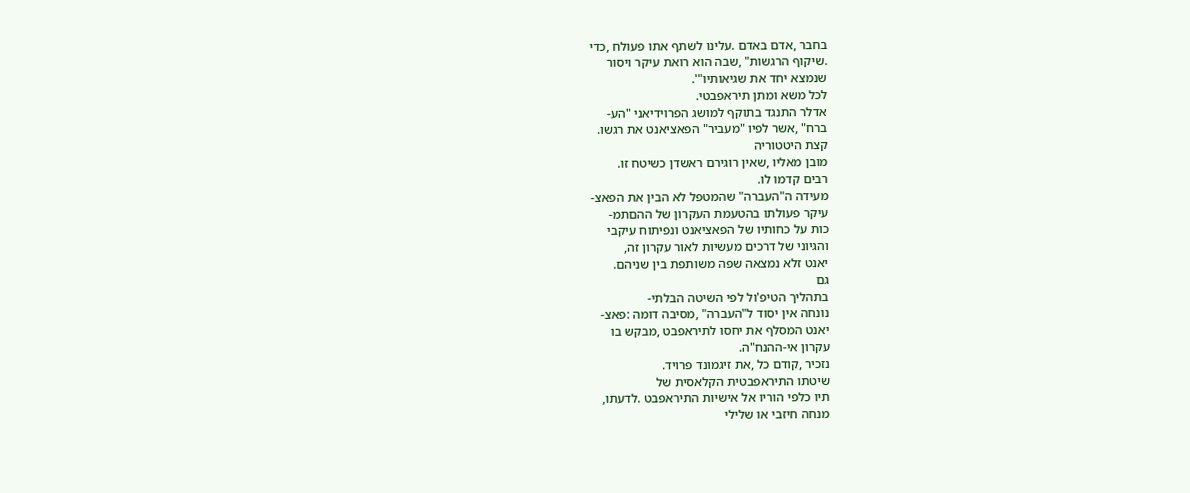בחבר ,אדם באדם .עלינו לשתף אתו פעולח ,כדי
.שיקוף הרגשות" ,שבה הוא רואת עיקר ויסור
שנמצא יחד את שגיאותיו"'.
לכל משא ומתן תיראפבטי.
אדלר התנגד בתוקף למושג הפרוידיאני "הע-
ברח" ,אשר לפיו "מעביר" הפאציאנט את רגשו.
קצת היטטוריה
מובן מאליו ,שאין רוגירם ראשדן כשיטח זו.
רבים קדמו לו.
מעידה ה"העברה" שהמטפל לא הבין את הפאצ-
עיקר פעולתו בהטעמת העקרון של ההםתמ-
כות על כחותיו של הפאציאנט ונפיתוח עיקבי
והגיוני של דרכים מעשיות לאור עקרון זה,
יאנט זלא נמצאה שפה משותפת בין שניהם.
גם
בתהליך הטיפ'ול לפי השיטה הבלתי-
נונחה אין יסוד ל"העברה" ,מסיבה דומה :פאצ-
יאנט המסלף את יחסו לתיראפבט ,מבקש בו
עקרון אי-ההנח"ה.
נזכיר ,קודם כל ,את זיגמונד פרויד.
שיטתו התיראפבטית הקלאסית של
תיו כלפי הוריו אל אישיות התיראפבט .לדעתו,
מנחה חיזבי או שלילי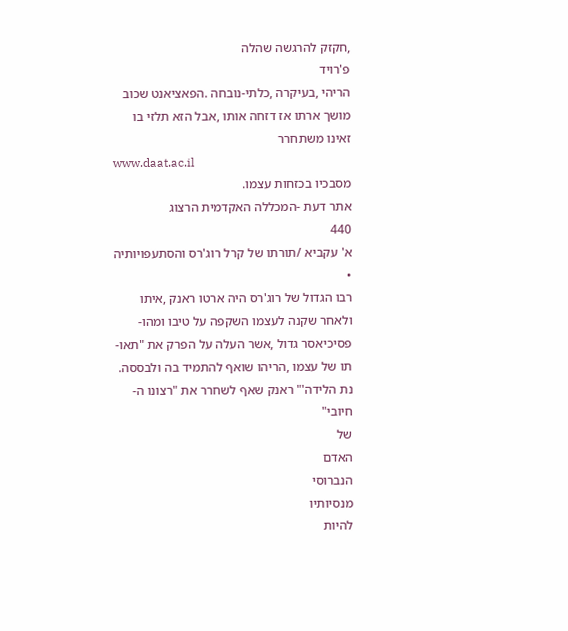,חקזק להרגשה שהלה
פ'רויד
הריהי ,בעיקרה ,כלתי-נובחה .הפאציאנט שכוב
מושך ארתו אז דזחה אותו ,אבל הזא תלזי בו
זאינו משתחרר
www.daat.ac.il
מסבכיו בכזחות עצמו.
אתר דעת -המכללה האקדמית הרצוג
440
א' עקביא /תורתו של קרל רוג'רס והסתעפויותיה
•
רבו הגדול של רוג'רס היה ארטו ראנק ,איתו
ולאחר שקנה לעצמו השקפה על טיבו ומהו-
פסיכיאסר גדול ,אשר העלה על הפרק את "תאו-
תו של עצמו ,הריהו שואף להתמיד בה ולבססה.
נת הלידה'" ראנק שאף לשחרר את "רצונו ה-
חיובי"
של
האדם
הנברוסי
מנסיותיו
להיות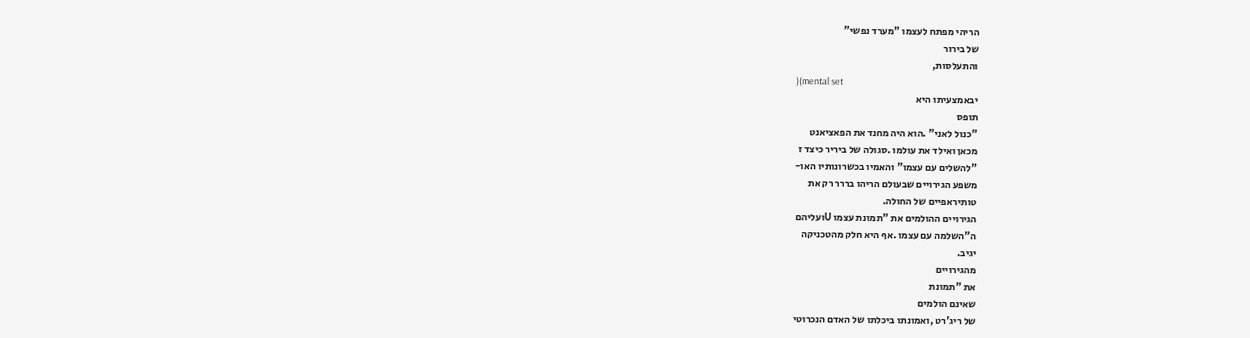הריהי מפתח לעצמו "מערד נפשי"
של בירור
והתעלסות,
)(mental set
יבאמצעיתו היא
תופס
"כנול לאני" .הוא היה מחנד את הפאציאנט
מכאן ואילד את עולמו .סגולה של ביריר כיצד ז
"להשלים עם עצמו" והאמיו בכשרונותיו האו-
משפע הגירויים שבעולם הריהו בררר רק את
טותיראפיים של החולה.
הגירויים ההולמים את "תמונת עצמו Uועליהם
ה"השלמה עם עצמו .אף היא חלק מהטכניקה
יגיב.
מהגירויים
את "תמונת
שאינם הולמים
של ריג'רט ,ואמונתו ביכלתו של האדם הנכרוטי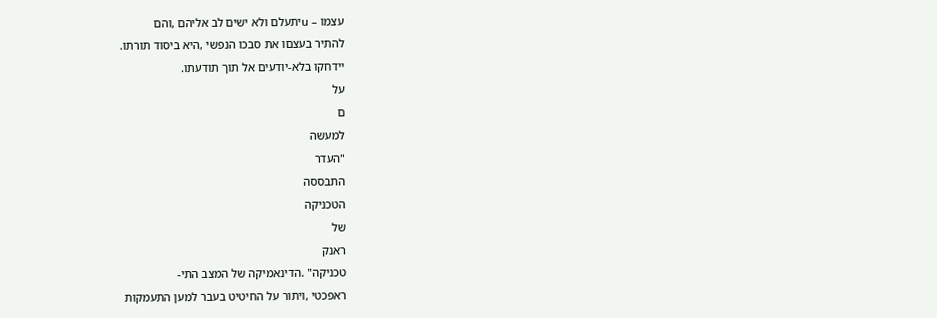עצמו – uיתעלם ולא ישים לב אליהם ,והם
להתיר בעצםו את סבכו הנפשי ,היא ביסוד תורתו.
יידחקו בלא-יודעים אל תוך תודעתו.
על
ם
למעשה
"העדר
התבססה
הטכניקה
של
ראנק
טכניקה" .הדינאמיקה של המצב התי-
ראפכטי ,ויתור על החיטיט בעבר למען התעמקות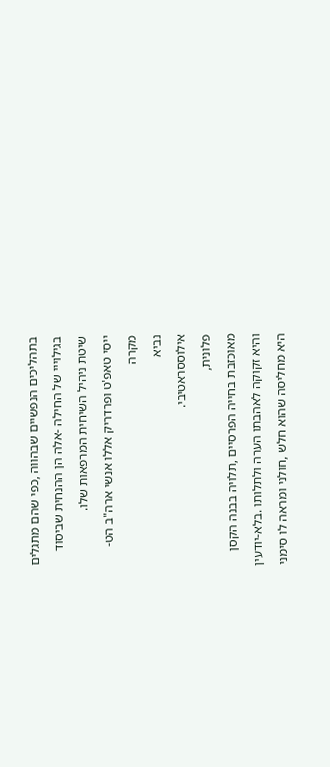בתהליכים הנפשיים שבהווה ,כפי שהם מתגלים
בגילוייי של החילה -אלה הן ההנחית שביסוד
שיטת ניהיל השיחית המרפאות שלו.
ייסי טאפ'ט ופרדריק אללו אנשי ארה"ב הט-
מקרה
נביא
אילוססראטיבי.
פלונית,
מאוכזבת בחייה הפרסיים ,תלויה בבנה הקסן
והיא זקוקה לאהבתו הערה ולתלותו .בלא-יודעין
היא מחליסה שהוא חלש ,חולני ומראה לו סימני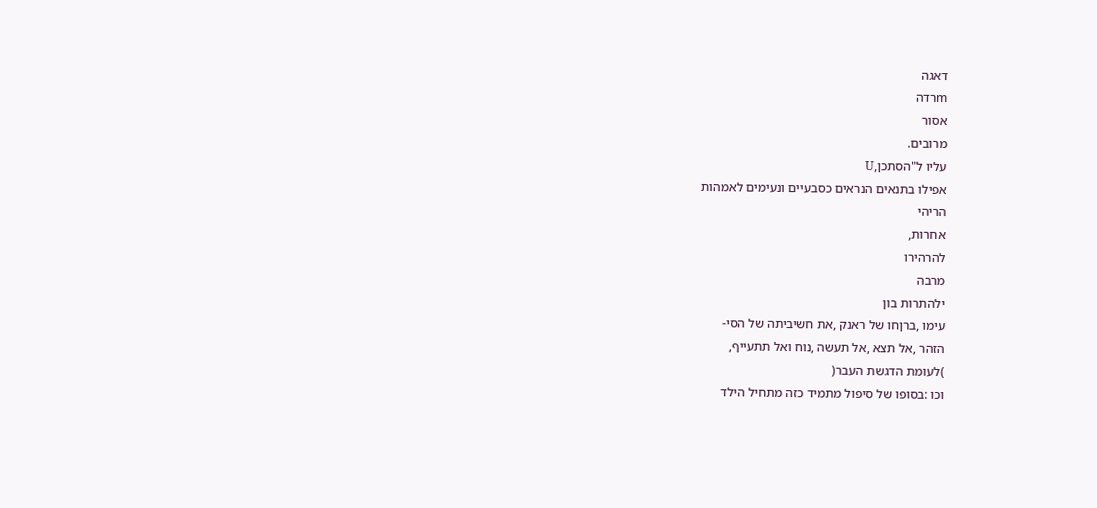דאגה
mרדה
אסור
מרובים.
עליו ל"הסתכן,U
אפילו בתנאים הנראים כסבעיים ונעימים לאמהות
הריהי
אחרות,
להרהירו
מרבה
ילהתרות בון
עימו ,ברןחו של ראנק ,את חשיביתה של הסי-
הזהר ,אל תצא ,אל תעשה ,נוח ואל תתעייף,
)לעומת הדגשת העבר(
וכו :בסופו של סיפול מתמיד כזה מתחיל הילד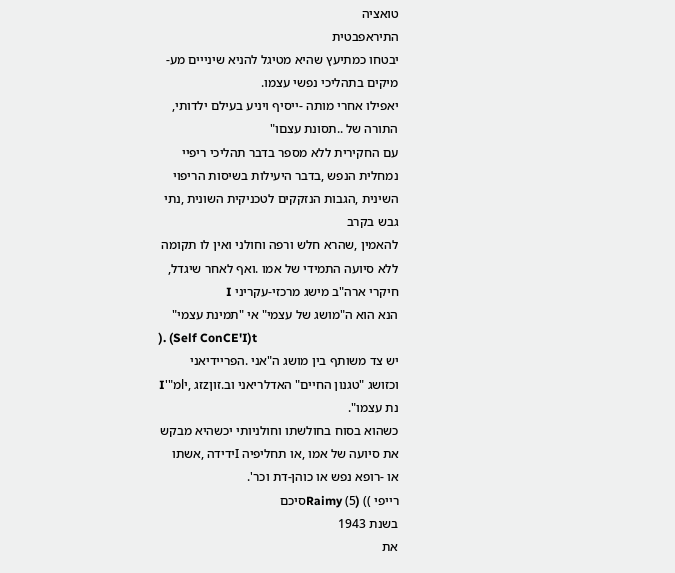טואציה
התיראפבטית
יבטחו כמתיעץ שהיא מטיגל להניא שינייים מע-
מיקים בתהליכי נפשי עצמו.
יאפילו אחרי מותה -ייסיף ויניע בעילם ילדותי,
התורה של ..תסונת עצםו"
עם החקירית ללא מספר בדבר תהליכי ריפיי
נמחלית הנפש ,בדבר היעילות בשיסות הריפוי
השינית ,הגבות הנזקקים לטכניקית השונית ,נתי
גבש בקרב
להאמין ,שהרא חלש ורפה וחולני ואין לו תקומה
ללא סיועה התמידי של אמו .ואף לאחר שיגדל,
חיקרי ארה"ב מישג מרכזי-עקריני I
הנא הוא ה"מושג של עצמי" אי "תמינת עצמי"
). (Self ConCE'I)t
יש צד משותף בין מושג ה"אני .הפריידיאני
וכזושג "טגנון החיים" האדלריאני וב.זוןzזג ,יlמ"'I
נת עצמו".
כשהוא בסוח בחולשתו וחולניותי יכשהיא מבקש
את סיועה של אמו ,או תחליפיה Iידידה ,אשתו
או -רופא נפש או כוהן-דת וכר'.
רייפי )) (Raimy (5סיכם
בשנת 1943
את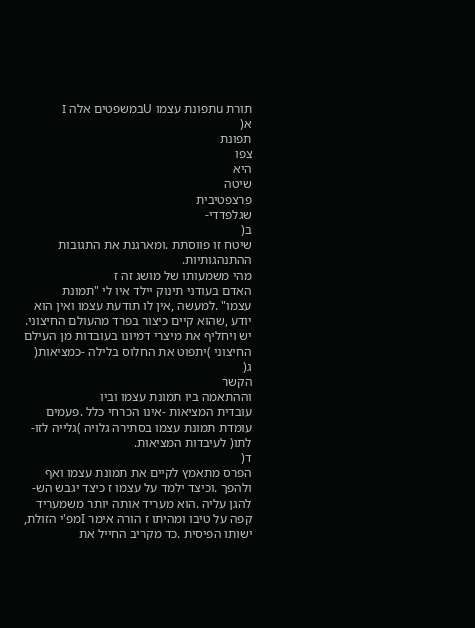תורת uתפונת עצמו Uבמשפטים אלה I
א(
תפונת
צפו
היא
שיטה
פרצפטיבית
שגלפדדי-
ב(
שיטח זו פווסתת .ומארגנת את התגובות
ההתנהגותיות.
מהי משמעותו של מושג זה ז
האדם בעודני תינוק יילד איו לי "תמונת
עצמו" .למעשה ,אין לו תודעת עצמו ואין הוא
יודע ,שהוא קיים כיצור בפרד מהעולם החיצוני.
יש ויחליף את מיצרי דמיונו בעובדות מן העילם
החיצוני )יתפוט את החלוס בלילה -כמציאות(
ג(
הקשר
וההתאמה ביו תמונת עצמו וביו
עובדית המציאות -אינו הכרחי כלל .פעמים
עומדת תמונת עצמו בסתירה גלויה )גלייה לזו-
לתו( לעיבדות המציאות.
ד(
הפרס מתאמץ לקיים את תמונת עצמו ואף
ולהפך .וכיצד ילמד על עצמו ז כיצד יגבש הש-
להגן עליה .הוא מעריד אותה יותר משמעריד
קפה על טיבו ומהיתו ז הורה אימר Iמפ'י הזולת,
ישותו הפיסית .כד מקריב החייל את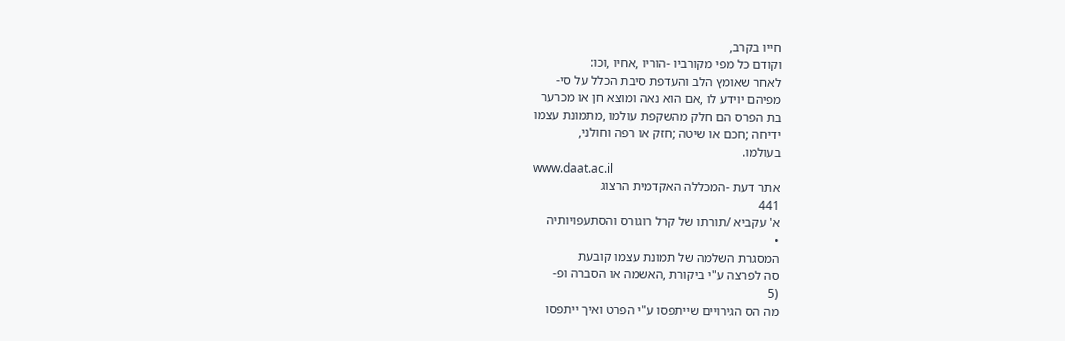חייו בקרב,
וקודם כל מפי מקורביו -הוריו ,אחיו ,וכו:
לאחר שאומץ הלב והעדפת סיבת הכלל על סי-
מפיהם יוידע לו ,אם הוא נאה ומוצא חן או מכרער
בת הפרס הם חלק מהשקפת עולמו ,מתמונת עצמו
ידיחה ;חכם או שיטה ;חזק או רפה וחולני,
בעולמו.
www.daat.ac.il
אתר דעת -המכללה האקדמית הרצוג
441
א' עקביא /תורתו של קרל רוגורס והסתעפויותיה
•
המסגרת השלמה של תמונת עצמו קובעת
סה לפרצה ע"י ביקורת ,האשמה או הסברה ופ-
(5
מה הס הגירויים שייתפסו ע"י הפרט ואיך ייתפסו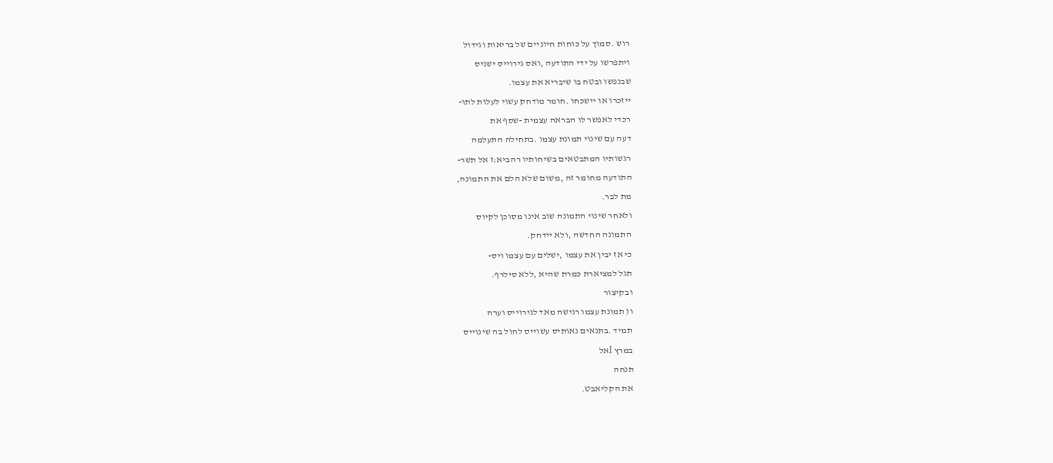רוש .סמוך על כוחות חיוניים של בריאות וגידול
ויתפרשו על ידי התודעה ,ואס גירוייס ישניס
שבנפשו ובטח בו שיבריא את עצמו.
ייזכרו או יישכחו .חומר מודחק עשוי לעלות לתו-
רכדי לאפשר לו הבראה עצמית -שסף את
דעה עם שינוי תמונת עצמו .בתחילה התעלמה
רגשותיו המתבטאים בשיחותיו רהביא:ז אל תשר-
התודעה מחומר זה ,משום שלא הלם את התמונה,
מת לבר.
ולאחר שינוי התמונה שוב אינו מסוכן לקיוס
התמונה החדשה ,ולא יידחק.
כי אז יבין את עצמו ,ישלים עם עצמו ויס-
תגל למציארת כמרת שהיא ,ללא סילרף.
ובקיצור
ו( תמונת עצמו רגישה מאד לגירוייס וערה
תמיד .בתנאים נאותיס עשוייס לחול בה שינוייס
במרץ Iאל
תנחה
את הקליאבט.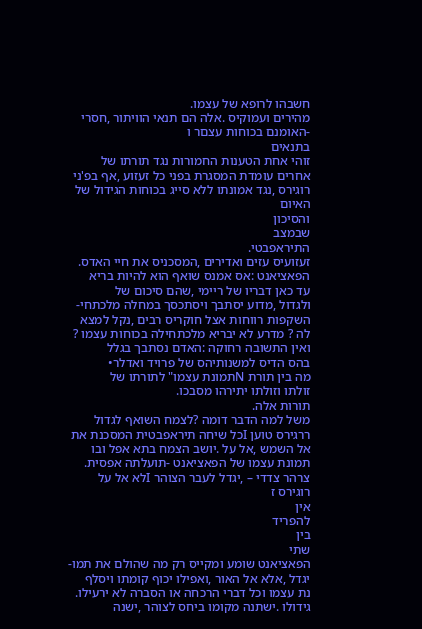חשבהו לרופא של עצמו.
מהירים ועמוקיס .אלה הם תנאי הוויתור ,חסרי
-האומנם בכוחות עצםר ו
בתנאים
זוהי אחת הטענות החמורות נגד תורתו של
אחרים עומדת המסגרת בפני כל זעזוע ,אף בפ'ני
רוגירס ,נגד אמונתו ללא סייג בכוחות הגידול של
האיום
והסיכון
שבמצב
התיראפבטי.
זעזועיס עזים ואדירים ,המסכניס את חיי האדס.
הפאציאנט :אס אמנס שואף הוא להיות בריא
עד כאן דבריו של ריימי ,שהם סיכום של
ולגדול ,מדוע יסתבך ויסתכסך במחלה מלכתחי-
השקפות רווחות אצל חוקריס רבים ,נקל למצא
לה ? מדרע לא יבריא מלכתחילה בכוחות עצמו ?
ואין התשובה רחוקה :האדם נסתבך בגלל
בהס הדיס למשנותיהס של פרויד ואדלר•
מה בין תורת Nתמונת עצמו" לתורתו של
זולתו וזולתו יתירהו מסבכו.
תורות אלה.
משל למה הדבר דומה ?לצמח השואף לגדול
ררגירס טוען Iכל שיחה תיראפבטית המסכנת את
אל השמש ,אל על .יושב הצמח בתא אפל ובו
תמונת עצמו של הפאציאנט -תועלתה אפסית.
צרהר צדדי – ,יגדל לעבר הצוהר Iלא אל על
רוגירס ז
אין
להפריד
בין
שתי
הפאציאנט שומע ומקייס רק מה שהולם את תמו-
יגדל ,אלא אל האור ,ואפילו יכוף קומתו ויסלף
נת עצמו וכל דברי הרכחה או הסברה לא ירעילו.
גידולו .ישתנה מקומו ביחס לצוהר ,ישנה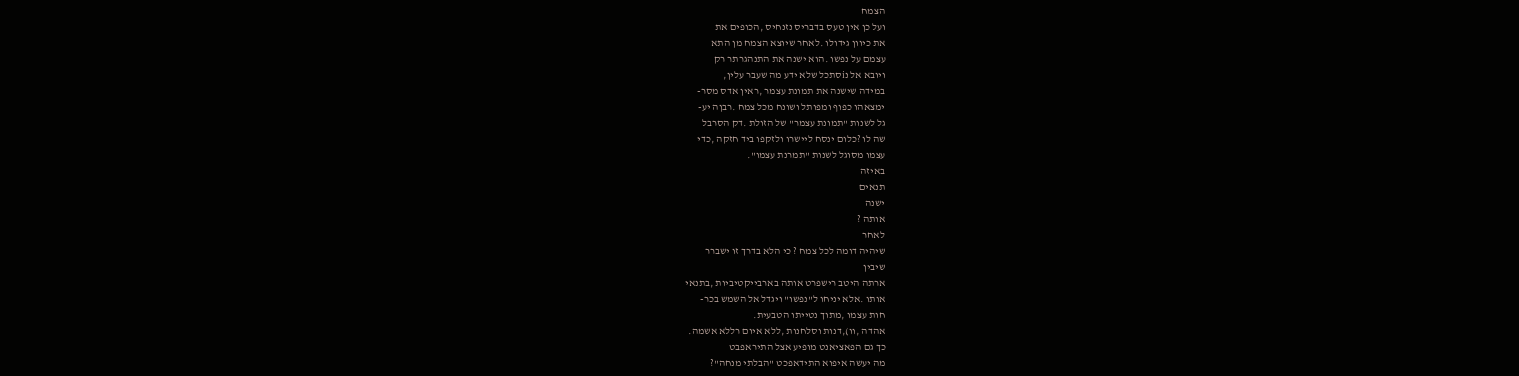הצמח
ועל כן אין טעס בדבריס נזנחיס ,הכופים את
את כיוון גידולו .לאחר שיוצא הצמח מן התא
עצמם על נפשו .הוא ישנה את התנהגרתר רק
ויובא אל נiסתכל שלא ידע מה שעבר עלין,
במידה שישנה את תמונת עצמר ,ראין אדס מסר-
ימצאהו כפוף ומפותל ושונח מכל צמח .רבןה יע-
גל לשנות "תמונת עצמר" של הזולת .דק הסרבל
שה לו ?כלום ינסח ליישרו ולזקפו ביד חזקה ,כדי
עצמו מסוגל לשנות "תמרנת עצמו".
באיזה
תנאים
ישנה
אותה ?
לאחר
שיהיה דומה לכל צמח ? כי הלא בדרך זו ישברר
שיבין
ארתה היטב רישפרט אותה בארבייקטיביות ,בתנאי
אותו .אלא יניחו ל"נפשו" ויגדל אל השמש בכר-
חות עצמו ,מתוך נטייתו הטבעית.
אהדה ,וו),דנות וסלחנות ,ללא איום רללא אשמה.
כך גם הפאציאנט מופיע אצל התיראפבט
מה יעשה איפוא התידאפכט "הבלתי מנחה"?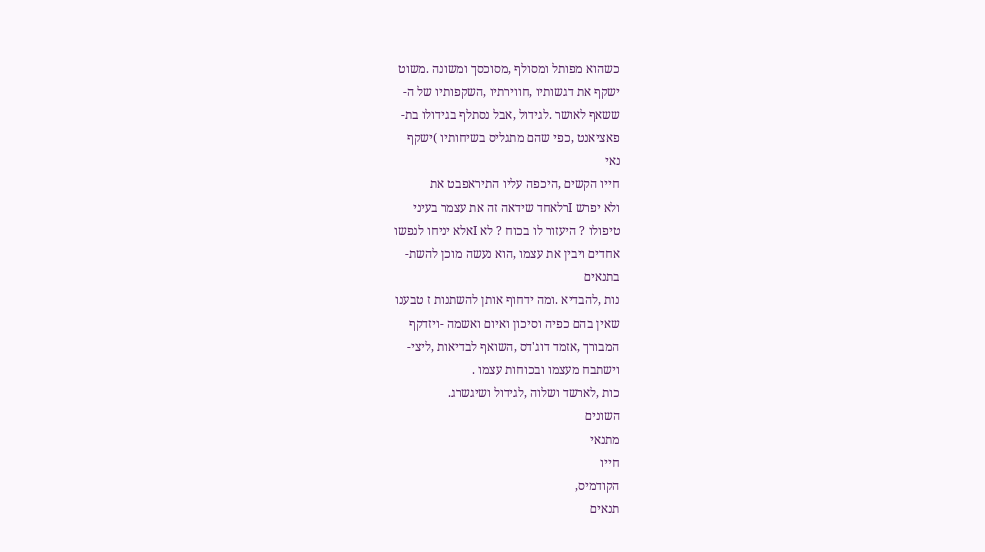כשהוא מפותל ומסולף ,מסוכסך ומשונה .משוט
ישקף את דגשותיו ,חווירתיו ,השקפותיו של ה-
ששאף לאושר .לגידול ,אבל נסתלף בגידולו בת-
פאציאנט ,כפי שהם מתגליס בשיחותיו )ישקף
נאי
חייו הקשים ,היכפה עליו התיראפבט את
ולא יפרש Iרלאחד שידאה זה את עצמר בעיני
טיפולו ? היעזור לו בכוח ? לא Iאלא יניחו לנפשו
אחדים ויבין את עצמו ,הוא נעשה מוכן להשת-
בתנאים
נות ,להבדיא .ומה ידחוף אותן להשתנות ז טבענו
שאין בהם כפיה וסיכון ואיום ואשמה -ויזדקף
המבורך ,אזמד דוג'דס ,השואף לבדיאות ,ליצי-
וישתבח מעצמו ובכוחות עצמו .
כות ,לארשד ושלוה ,לגידול ושיגשרג.
השונים
מתנאי
חייו
הקודמיס,
תנאים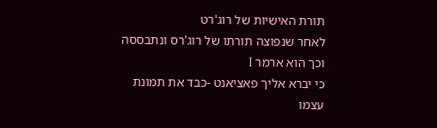תורת האישיות של רוג'רט
לאחר שנפוצה תורתו של רוג'רס ונתבססה
וכך הוא ארמר I
כי יברא אליך פאציאנט -כבד את תמונת
עצמו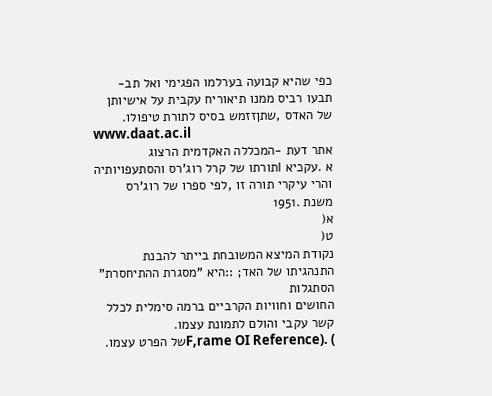כפי שהיא קבועה בערלמו הפגימי ואל תב-
תבעו רביס ממנו תיאוריח עקבית על אישיותן
של האדס ,שתןזזמש בסיס לתורת טיפולו.
www.daat.ac.il
אתר דעת -המכללה האקדמית הרצוג
א .עקכיא Iתורתו של קרל רוג'רס והסתעפויותיה
והרי עיקרי תורה זו ,לפי ספרו של רוג'רס
משנת .1951
א(
ט(
נקודת המיצא המשובחת בייתר להבנת
התנהגיתו של האד; ::היא "מסגרת ההתיחסרת"
הסתגלות
החושים וחוויות הקרביים ברמה סימלית לכלל
קשר עקבי והולם לתמונת עצמו.
) .(F,rame OI Referenceשל הפרט עצמו.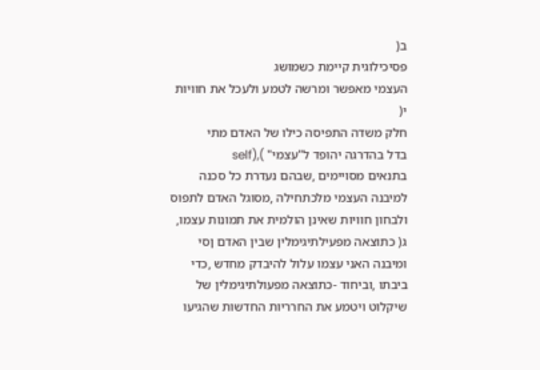ב(
פסיכילוגית קיימת כשמושג
העצמי מאפשר ומרשה לטמע ולעכל את חוויות
י(
חלק משדה התפיסה כילו של האדם מתי
בדל בהדרגה יהופד ל"עצמי" ),(self
בתנאים מסויימים ,שבהם נעדרת כל סכנה
למיבנה העצמי מלכתחילה ,מסוגל האדם לתפוס
ולבחון חוויות שאינן הולמית את תמונות עצמו,
ג( כתוצאה מפעילתיגימלין שבין האדם ןסי
ומיבנה האני עצמו עלול להיבדק מחדש ,כדי
ביבתו ,וביחוד -כתוצאה מפעולתיגימלין של
שיקלוט ויטמע את החרריות החדשות שהגיעו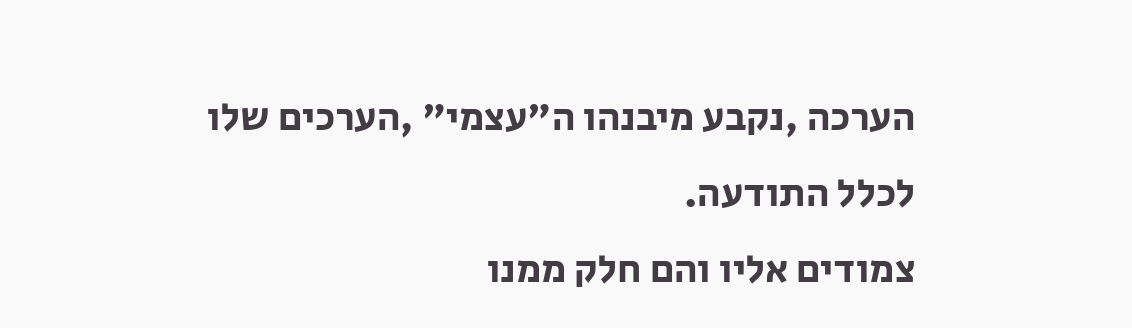הערכה ,נקבע מיבנהו ה"עצמי" ,הערכים שלו
לכלל התודעה.
צמודים אליו והם חלק ממנו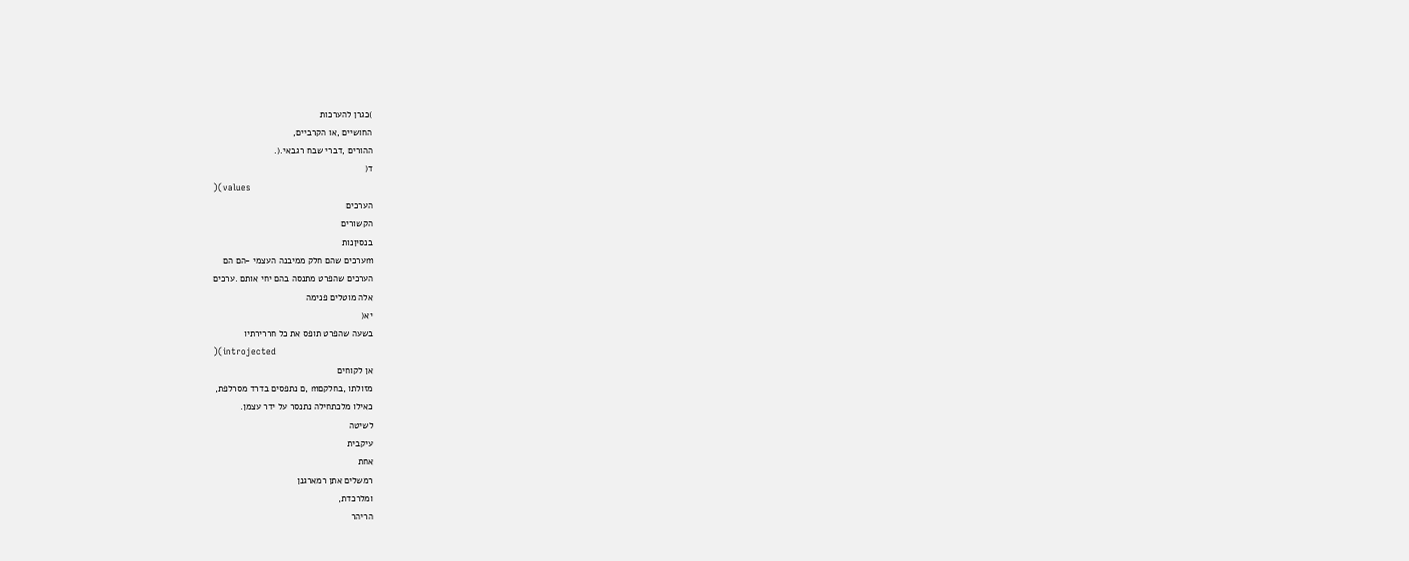)כגרן להערכות
החושיים ,או הקרביים,
ההורים ,דברי שבח רגבאי.(.
ד(
)(values
הערכים
הקשורים
בנסיןנות
mערכים שהם חלק ממיבנה העצמי -הם הם
הערכים שהפרט מתנסה בהם יחי אותם .ערכים
אלה מוטלים פנימה
יא(
בשעה שהפרט תופס את כל חררירתיו
)(introjected
אן לקוחים
מזולתו ,בחלקםm ,ם נתפסים בדרד מסרלפת,
כאילו מלכתחילה נתנסר על ידר עצמן.
לשיטה
עיקבית
אחת
רמשלים אתן רמארגנן
ומלרכדת,
הריהר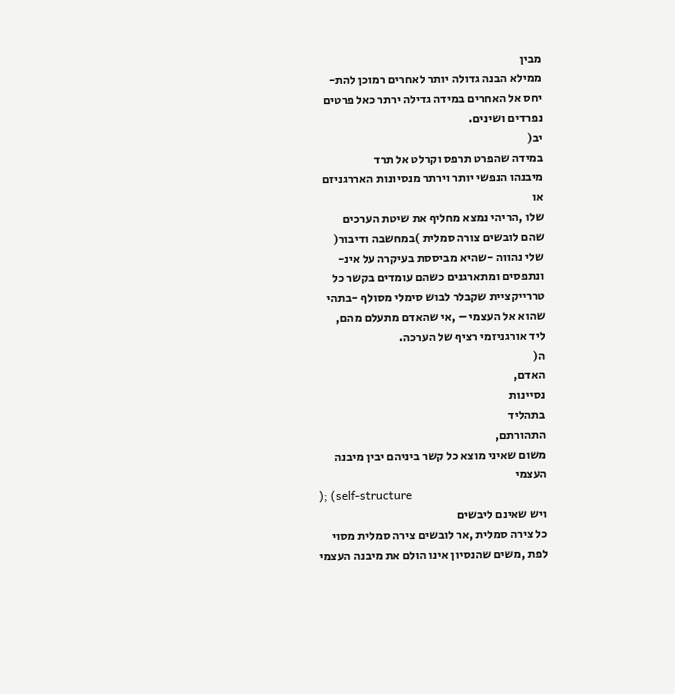מבין
ממילא הבנה גדולה יותר לאחרים רמוכן להת-
יחס אל האחרים במידה גדילה ירתר כאל פרטים
נפרדים ושינים.
יב(
במידה שהפרט תרפס וקרלט אל תרד
מיבנהו הנפשי יותר וירתר מנסיונות האררגניזם
או
שלו ,הריהי נמצא מחליף את שיטת הערכים
שהם לובשים צורה סמלית )במחשבה ודיבור(
שלי נהווה -שהיא מביססת בעיקרה על אינ-
ונתפסים ומתארגנים כשהם עומדים בקשר כל
טררייקציית שקבלר לבוש סימלי מסולף -בתהי
שהוא אל העצמי – ,אי שהאדם מתעלם מהם,
ליד אורגניזמי רציף של הערכה.
ה(
האדם,
נסיינות
בתהליד
התהורתם,
משום שאיני מוצא כל קשר ביניהם יבין מיבנה
העצמי
); (self-structure
ויש שאינם ליבשים
כל צירה סמלית ,אר לובשים צירה סמלית מסוי
לפת ,משים שהנסיון אינו הולם את מיבנה העצמי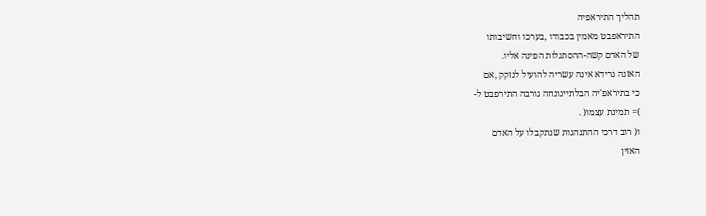תהליך התיראפיה
התיראפבט מאמין בכבודו ,בערכו וחשיבותו
של האדם קשה-ההסתגלות הפינה אליו.
האזנה גרידא אינה עשריה להועיל לנזקק ,אם
כי בתיראפ'יה הבלתייגונחה גורבה התירפבט ל-
)= תמינת עצמו( .
ו( רוב דרכי ההתנהגות שנתקבלו על האדם
האזין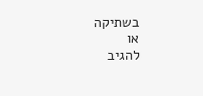בשתיקה
או
להגיב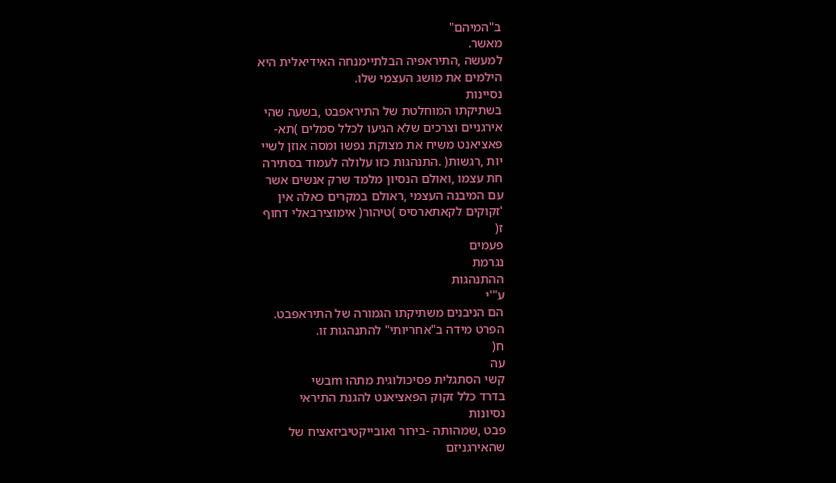ב"המיהם"
מאשר.
למעשה ,התיראפיה הבלתיימנחה האידיאלית היא
הילמים את מושג העצמי שלו.
נסיינות
בשתיקתו המוחלטת של התיראפבט ,בשעה שהי
אירגניים וצרכים שלא הגיעו לכלל סמלים )תא-
פאציאנט משיח את מצוקת נפשו ומסה אוזן לשיי
יות ,רגשות( .התנהגות כזו עלולה לעמוד בסתירה
חת עצמו ,ואולם הנסיון מלמד שרק אנשים אשר
עם המיבנה העצמי ,ראולם במקרים כאלה אין
'זקוקים לקאתארסיס )טיהור( אימוצירבאלי דחוף
ז(
פעמים
נגרמת
ההתנהגות
ע"'י
הם הניבנים משתיקתו הגמורה של התיראפבט.
הפרט מידה ב"אחריותי" להתנהגות זו.
ח(
עה
קשי הסתגלית פסיכולוגית מתהו mבשי
בדרד כלל זקוק הפאציאנט להגנת התיראי
נסיונות
פבט ,שמהותה -בירור ואובייקטיביזאציח של
שהאירגניזם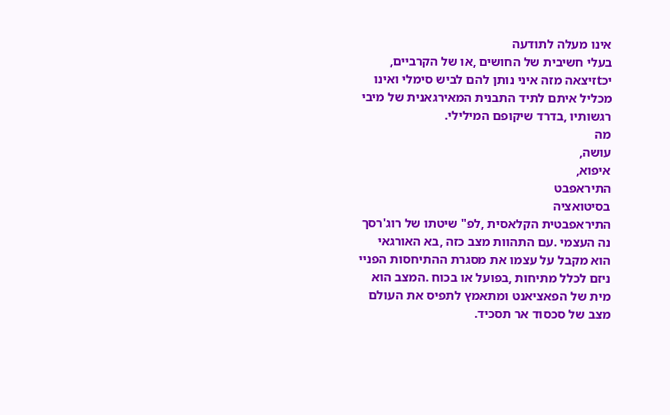אינו מעלה לתודעה
בעלי חשיבית של החושים ,או של הקרביים,
יכtזיצאה מזה איני נותן להם לביש סימלי ואינו
מכליל איתם לתיד התבנית המאירגאנית של מיבי
רגשותיו ,בדרד שיקופם המילילי.
מה
עושה,
איפוא,
התיראפבט
בסיטואציה
התיראפבטית הקלאסית ,לפ" שיטתו של רוג'רסך
נה העצמי .עם התהוות מצב כזה ,בא האורגאי
הוא מקבל על עצמו את מסגרת ההתיחסות הפניי
ניזם לכלל מתיחות ,בפועל או בכוח .המצב הוא
מית של הפאציאנט ומתאמץ לתפיס את העולם
מצב של סכסוד אר תסכיד.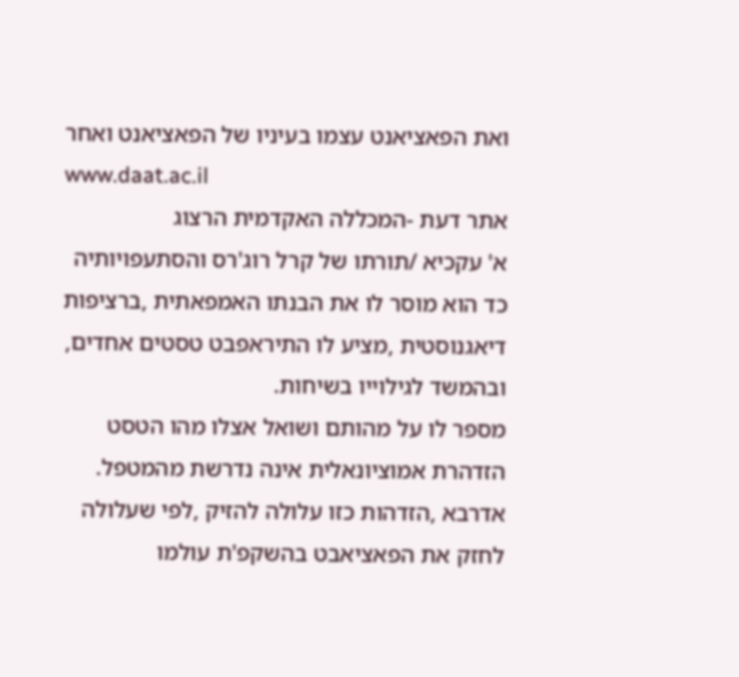ואת הפאציאנט עצמו בעיניו של הפאציאנט ואחר
www.daat.ac.il
אתר דעת -המכללה האקדמית הרצוג
א' עקכיא /תורתו של קרל רוג'רס והסתעפויותיה
כד הוא מוסר לו את הבנתו האמפאתית ,ברציפות
דיאגנוסטית ,מציע לו התיראפבט טסטים אחדים,
ובהמשד לגילוייו בשיחות.
מספר לו על מהותם ושואל אצלו מהו הטסט
הזדהרת אמוציונאלית אינה נדרשת מהמטפל.
אדרבא ,הזדהות כזו עלולה להזיק ,לפי שעלולה
לחזק את הפאציאבט בהשקפ'ת עולמו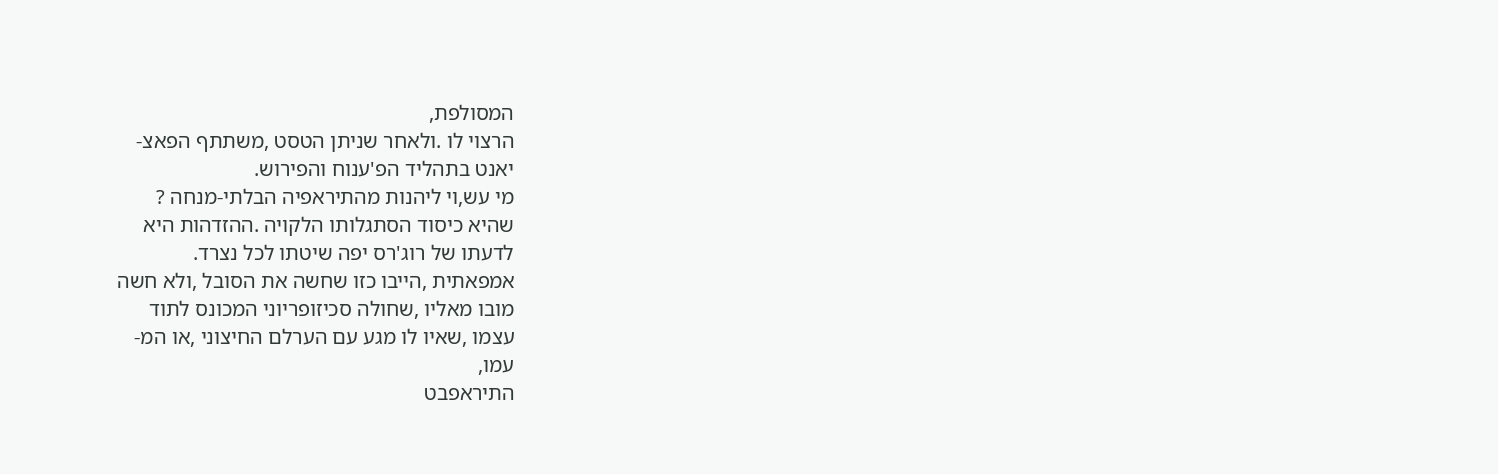המסולפת,
הרצוי לו .ולאחר שניתן הטסט ,משתתף הפאצ-
יאנט בתהליד הפ'ענוח והפירוש.
מי עש,וי ליהנות מהתיראפיה הבלתי-מנחה ?
שהיא כיסוד הסתגלותו הלקויה .ההזדהות היא
לדעתו של רוג'רס יפה שיטתו לכל נצרד.
אמפאתית ,הייבו כזו שחשה את הסובל ,ולא חשה
מובו מאליו ,שחולה סכיזופריוני המכונס לתוד
עצמו ,שאיו לו מגע עם הערלם החיצוני ,או המ-
עמו,
התיראפבט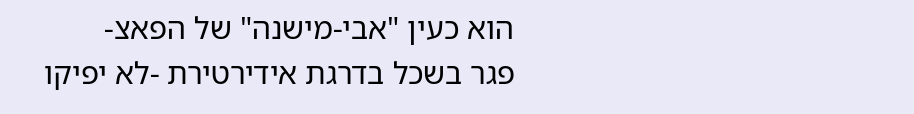הוא כעין "אבי-מישנה" של הפאצ-
פגר בשכל בדרגת אידירטירת -לא יפיקו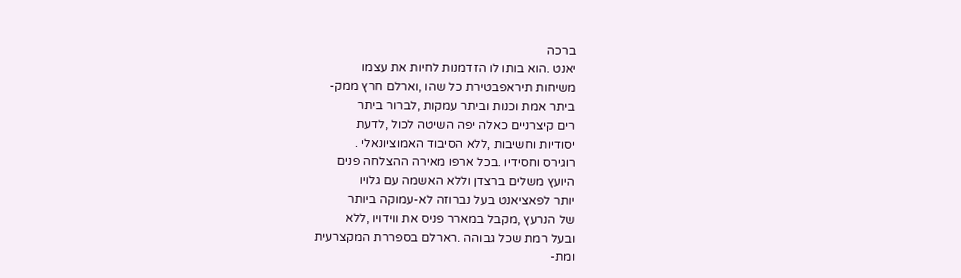ברכה
יאנט .הוא בותו לו הזדמנות לחיות את עצמו
משיחות תיראפבטירת כל שהו ,וארלם חרץ ממק-
ביתר אמת וכנות וביתר עמקות ,לברור ביתר
רים קיצרניים כאלה יפה השיטה לכול ,לדעת
יסודיות וחשיבות ,ללא הסיבוד האמוציונאלי .
רוגירס וחסידיו .בכל ארפו מאירה ההצלחה פנים
היועץ משלים ברצדן וללא האשמה עם גלויו
יותר לפאציאנט בעל נברוזה לא-עמוקה ביותר
של הנרעץ ,מקבל במארר פניס את ווידויו ,ללא
ובעל רמת שכל גבוהה .רארלם בספררת המקצרעית
ומת-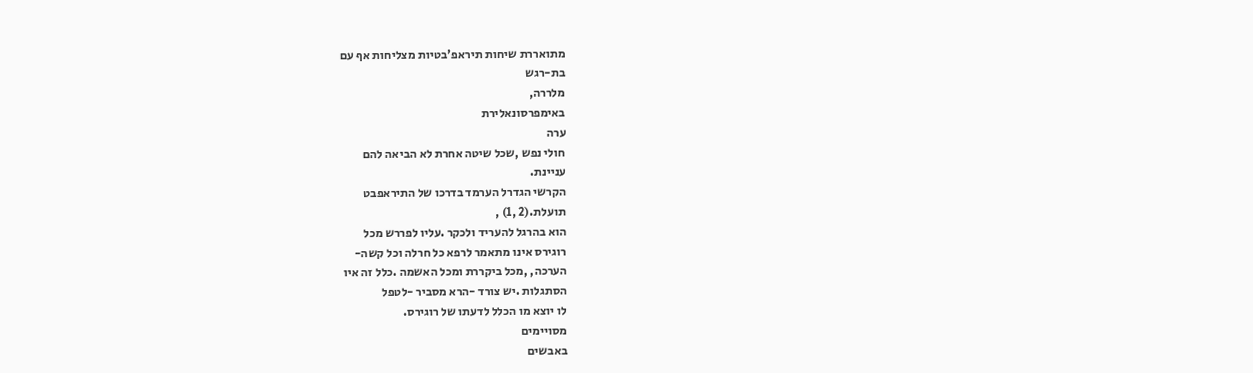מתואררת שיחות תיראפ'בטיות מצליחות אף עם
בת-רגש
מלררה,
באימפרסונאלירת
ערה
חולי נפש ,שכל שיטה אחרת לא הביאה להם
עניינת.
הקרשי הגדרל הערמד בדרכו של התיראפבט
תועלת.(2 ,1) ,
הוא בהרגל להעריד ולכקר .עליו לפררש מכל
רוגירס אינו מתאמר לרפא כל חרלה וכל קשה-
הערכה, ,מכל ביקררת ומכל האשמה .כלל זה איו
הסתגלות .יש צורד -הרא מסביר -לטפל
לו יוצא מו הכלל לדעתו של רוגירס.
מסויימים
באבשים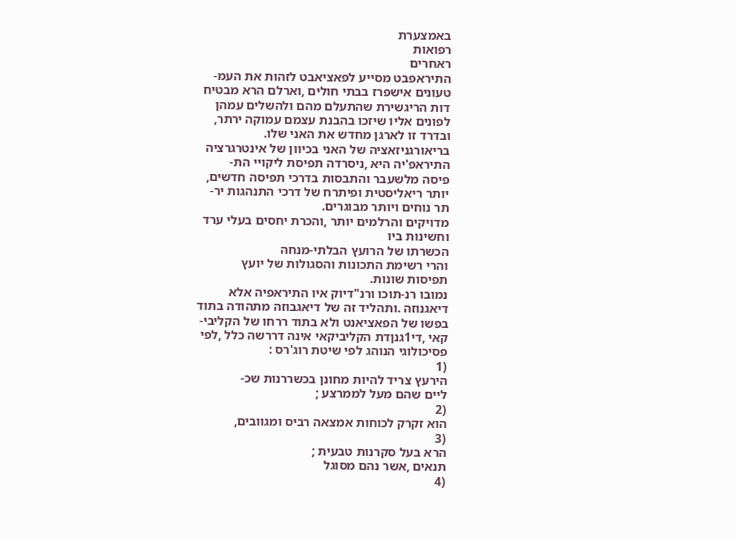באמצערת
רפואות
ראחרים
התיראפבט מסייע לפאציאבט לזהות את העמ-
טעונים אישפרז בבתי חולים ,וארלם הרא מבטיח
דות הריגשירת שהתעלם מהם ולהשלים עמהן
לפונים אליו שיזכו בהבנת עצמם עמוקה ירתר,
ובדרד זו לארגן מחדש את האני שלו.
בריאורגניזאציה של האני בכיוון של אינטרגרציה
התיראפ'יה היא ,ניסרדה תפיסת ליקויי הת-
פיסה מלשעבר והתבסות בדרכי תפיסה חדשים,
יותר ריאליסטית ופיתרח של דרכי התנהגות יר-
תר נוחים ויותר מבוגרים.
מדויקים והרלמים יותר ,והכרת יחסים בעלי ערד
וחשינות ביו
הכשרתו של הרועץ הבלתי-מנחה
והרי רשימת התכונות והסגולות של יועץ
תפיסות שונות.
נמובו רנ-תוכו ורנ"דיוק איו התיראפיה אלא
דיאגנוזה .ותהליד זה של דיאגבוזה מתהודה בתוד
בפשו של הפאציאנט ולא בתוד ררחו של הקליבי-
קאי ,די1גנןדת הקליביקאי אינה דררשה כלל ,לפי
פסיכולוגי הנוהג לפי שיטת רוג'רס :
(1
הירעץ צריד להיות מחונן בכשררנות שכ-
ליים שהם מעל לממרצע ;
(2
הוא זקרק לכוחות אמצאה רביס ומגוובים,
(3
הרא בעל סקרנות טבעית ;
תנאים ,אשר נהם מסוגל
(4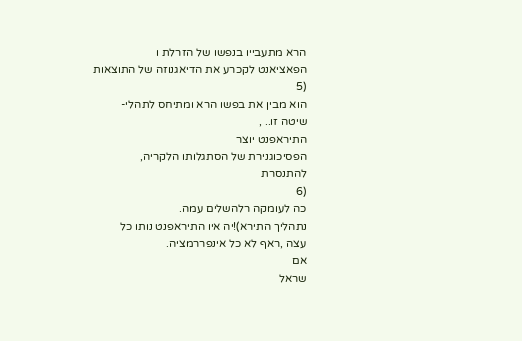הרא מתעבייו בנפשו של הזרלת ו
הפאציאנט לקכרע את הדיאגנוזה של התוצאות
(5
הוא מבין את בפשו הרא ומתיחס לתהלי-
שיטה זו.. ,
התיראפנט יוצר
הפסיכוגנירת של הסתגלותו הלקריה,
להתנסרת
(6
כה לעומקה רלהשלים עמה.
נתהליך התירא)!יה איו התיראפנט נותו כל
עצה ,ראף לא כל אינפררמציה.
אם
שראל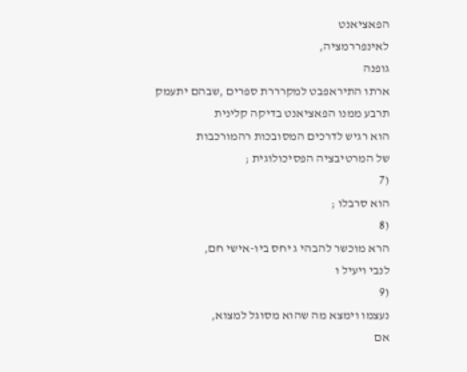הפאציאנט
לאינפררמציה,
גופנה
ארתו התיראפבט למקרררת ספרים ,שבהם יתעמק
תרבע ממנו הפאציאנט בדיקה קלינית
הוא רגיש לדרכים המסובכות רהמורכבות
של המרטיבציה הפסיכולוגית ;
(7
הוא סרבלו ;
(8
הרא מוכשר להבהי ג יחס ביו-אישי חם,
לנבי ויעיל ו
(9
נעצמו וימצא מה שהוא מסוגל למצוא,
אם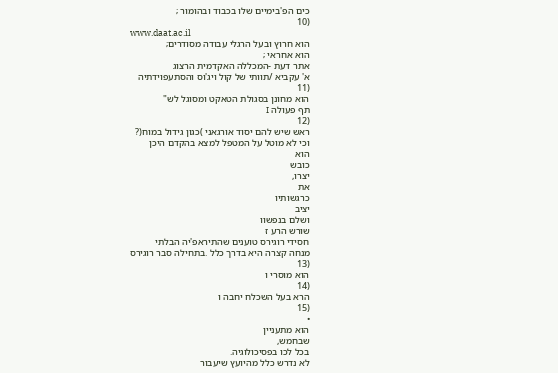כים הפ'בימיים שלו בכבוד ובהומור ;
(10
www.daat.ac.il
הוא חרוץ ובעל הרגלי עבודה מסודרים;
הוא אחראי ;
אתר דעת -המכללה האקדמית הרצוג
א' עקביא /תוותי של קול ויג'וס והסתעפוידתיה
(11
הוא מחונן בסגולת הטאקט ומסוגל לש"
תף פעולה I
(12
ראש שיש להם יסוד אורגאני )כגון גידול במוח(?
וכי לא מוטל על המטפל למצא בהקדם היכן
הוא
כובש
יצרו,
את
כרגשותיו
יציב
ושלם בנפשוו
שורש הרע ז
חסידי רוגירס טוענים שהתיראפ'יה הבלתי
מנחה קצרה היא בדרך כלל .בתחילה סבר רוגירס
(13
הוא מוסרי ו
(14
הרא בעל השכלח יחבה ו
(15
•
הוא מתעניין
שבחמש,
בכל לכו בפסיכולוגיה.
לא נדרש כלל מהיועץ שיעבור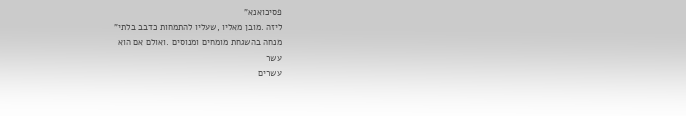פסיכואנא"
ליזה .מובן מאליו ,שעליו להתמחות כדבב בלתי"
מנחה בהשגחת מומחים ומנוסים .ואולם אם הוא
עשר
עשרים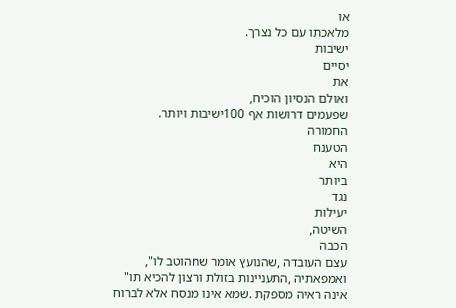או
מלאכתו עם כל נצרך.
ישיבות
יסיים
את
ואולם הנסיון הוכיח,
שפעמים דרושות אף 100ישיבות ויותר.
החמורה
הטענח
היא
ביותר
נגד
יעילות
השיטה,
הכבה
עצם העובדה ,שהנועץ אומר שnהוטב לו",
ואמפאתיה ,התעניינות בזולת ורצון להכיא תו"
אינה ראיה מספקת .שמא אינו מנסח אלא לברוח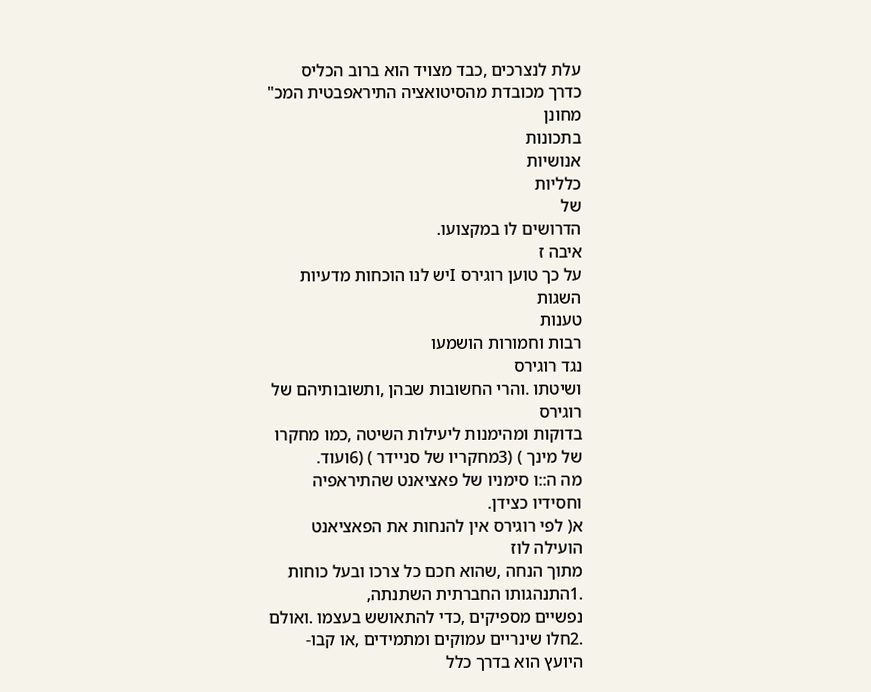עלת לנצרכים ,כבד מצויד הוא ברוב הכליס
כדרך מכובדת מהסיטואציה התיראפבטית המכ"
מחונן
בתכונות
אנושיות
כלליות
של
הדרושים לו במקצועו.
איבה ז
על כך טוען רוגירס Iיש לנו הוכחות מדעיות
השגות
טענות
רבות וחמורות הושמעו
נגד רוגירס
ושיטתו .והרי החשובות שבהן ,ותשובותיהם של
רוגירס
בדוקות ומהימנות ליעילות השיטה ,כמו מחקרו
של מינך ) (3מחקריו של סניידר ) (6ועוד.
מה ה::ו סימניו של פאציאנט שהתיראפיה
וחסידיו כצידן.
א( לפי רוגירס אין להנחות את הפאציאנט
הועילה לוז
מתוך הנחה ,שהוא חכם כל צרכו ובעל כוחות
.1התנהגותו החברתית השתנתה,
נפשיים מספיקים ,כדי להתאושש בעצמו .ואולם
.2חלו שינריים עמוקים ומתמידים ,או קבו-
היועץ הוא בדרך כלל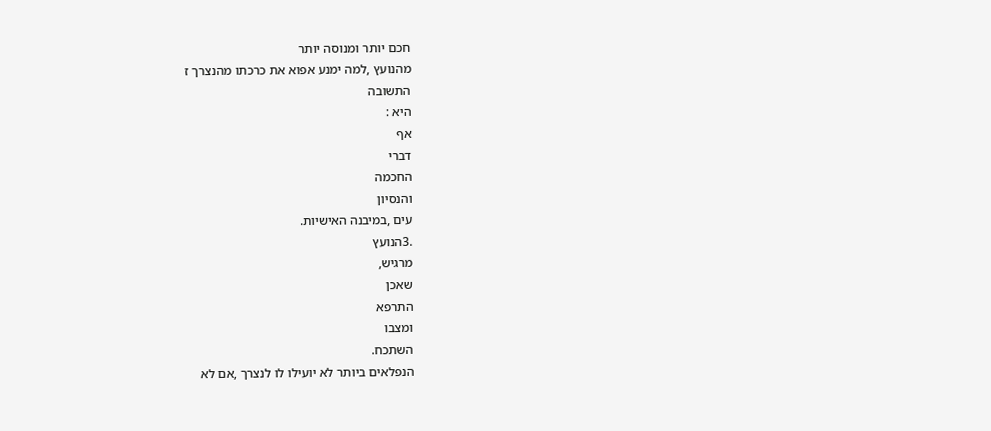חכם יותר ומנוסה יותר
מהנועץ ,למה ימנע אפוא את כרכתו מהנצרך ז
התשובה
היא :
אף
דברי
החכמה
והנסיון
עים ,במיבנה האישיות.
.3הנועץ
מרגיש,
שאכן
התרפא
ומצבו
השתכח.
הנפלאים ביותר לא יועילו לו לנצרך ,אם לא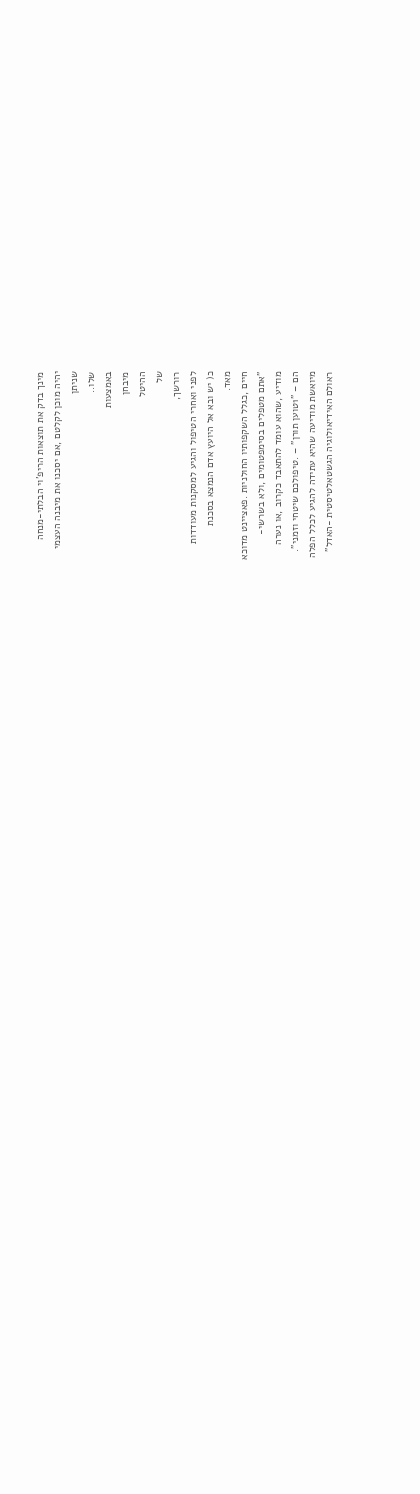מינך בדק את תוצאות הריפ'וי הבלתי-מנחה
יהיה מוכן לקלטם ,אם יסכנו את מיבנה העצמי
שניתן
שלו..
באמצעות
מיבחן
ההיטל
של
רורשך,
לפני ואחרי הטיפול והגיע למסקנות מעודדות
כ( יש ובא אל היועץ אדם הנמצא בסכנת
מאד.
חיים ,כגלל השקפותיו החולניות .פאציינט מדוכא
"אתם מטפלים בסימפטומים ,ולא בשרשי-
מודיע ,שהוא עומד להתאבד כקרוב ,או נערה
הם – "1טוען תורן" – .טיפולכם שיטחי וזמני".
מיואשת מודיעה שהיא עתידה להגיע לכלל הפלה
ראולם האידיאולוגיה הגשטאלטיסטית -האדל"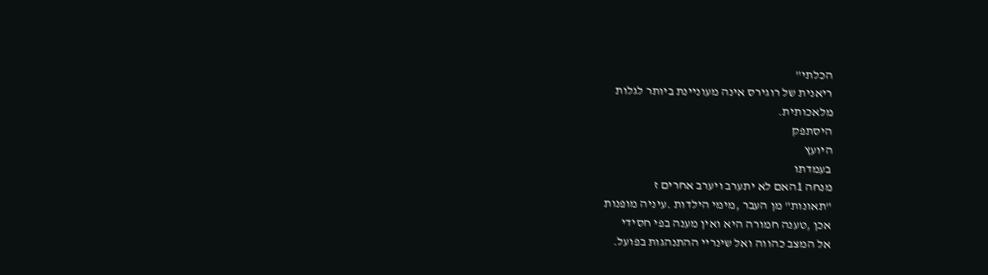הכלתי"
ריאנית של רוגירס אינה מעוניינת ביותר לגלות
מלאכותית.
היסתפק
היועץ
בעמדתו
מנחה 1האם לא יתערב ויערב אחרים ז
"תאונות" מן העבר ,מימי הילדות .עיניה מופנות
אכן ,טענה חמורה היא ואין מענה בפי חסידי
אל המצב כהווה ואל שינריי ההתנהגות בפועל.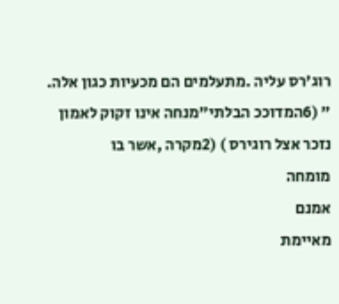רוג'רס עליה .מתעלמים הם מכעיות כגון אלה.
" (6המדוככ הבלתי"מנחה אינו זקוק לאמון
נזכר אצל רוגירס ) (2מקרה ,אשר בו
מומחה
אמנם
מאיימת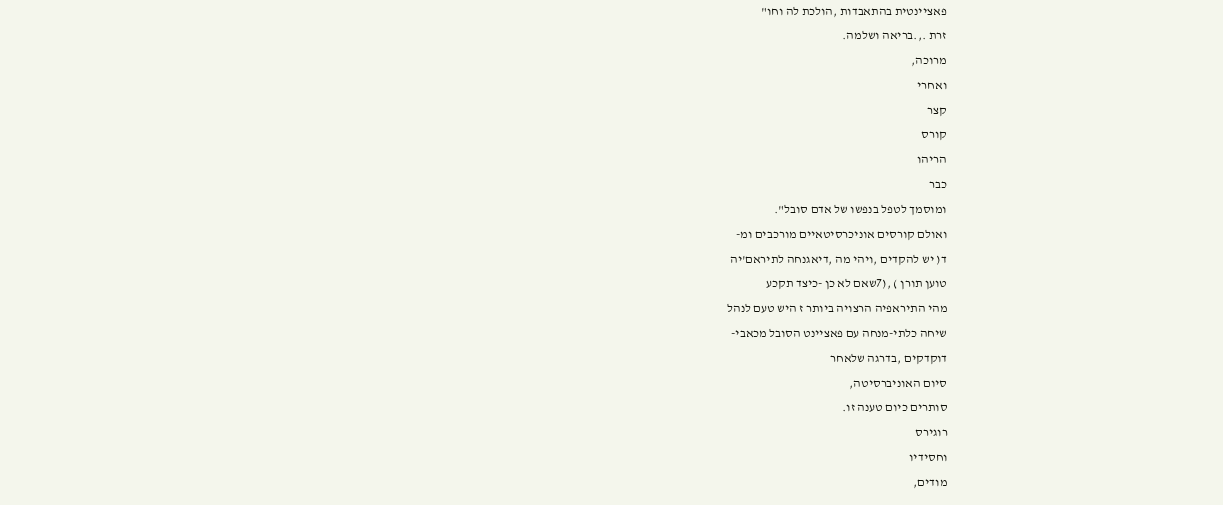פאציינטית בהתאבדות ,הולכת לה וחו"
זרת .,.בריאה ושלמה.
מרוכה,
ואחרי
קצר
קורס
הריהו
כבר
ומוסמך לטפל בנפשו של אדם סובל".
ואולם קורסים אוניכרסיטאיים מורכבים ומ-
ד( יש להקדים ,ויהי מה ,דיאגנחה לתיראם'יה
טוען תורן ) ,(7שאם לא כן -כיצד תקכע
מהי התיראפיה הרצויה ביותר ז היש טעם לנהל
שיחה כלתי-מנחה עם פאציינט הסובל מכאבי-
דוקדקים ,בדרגה שלאחר
סיום האוניברסיטה,
סותרים כיום טענה זו.
רוגירס
וחסידיו
מודים,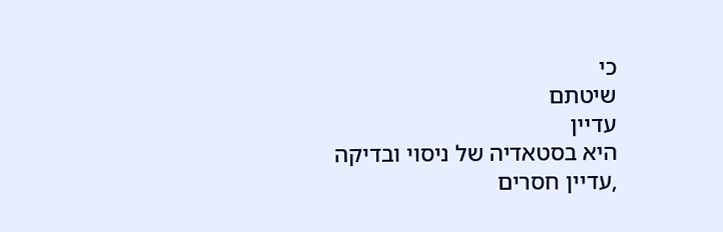כי
שיטתם
עדיין
היא בסטאדיה של ניסוי ובדיקה ,עדיין חסרים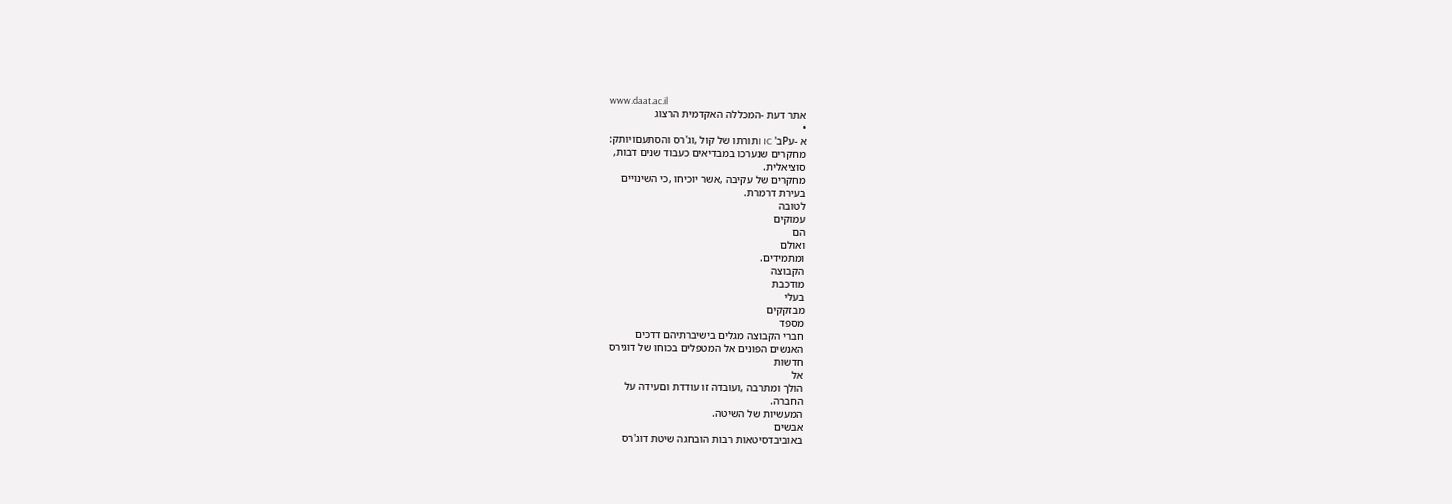www.daat.ac.il
אתר דעת -המכללה האקדמית הרצוג
•
א -עPב' I ICתורתו של קול ,וג'רס והסתעםויותק:
מחקרים שנערכו במבדיאים כעבוד שנים דבות,
סוציאלית.
מחקרים של עקיבה ,אשר יוכיחו ,כי השינויים
בעירת דרמרת.
לטובה
עמוקים
הם
ואולם
ומתמידים.
הקבוצה
מודכבת
בעלי
מבזקקים
מספד
חברי הקבוצה מגלים בישיברתיהם דדכים
האנשים הפונים אל המטפלים בכוחו של דוגירס
חדשות
אל
הולך ומתרבה ,ועובדה זו עודדת וםעידה על
החברה.
המעשיות של השיטה.
אבשים
באוביבדסיטאות רבות הובחגה שיטת דוג'רס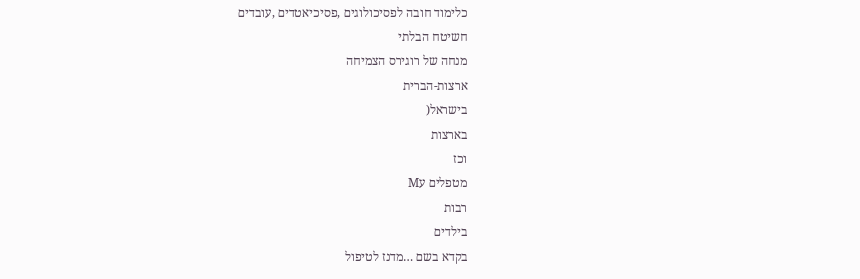כלימוד חובה לפסיכולוגים ,פסיכיאטדים ,עובדים
חשיטח הבלתי
מנחה של רוגירס הצמיחה
ארצות-הברית
בישראל(
בארצות
וכז
מטפלים עM
רבות
בילדים
בקדא בשם …מדנז לטיפול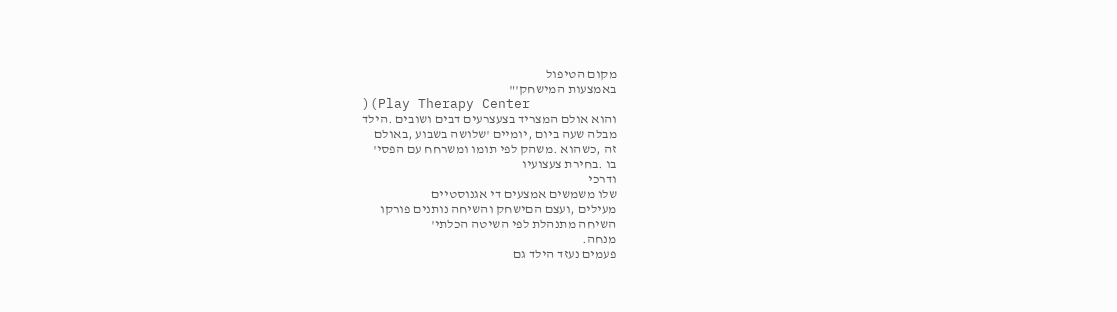מקום הטיפול
באמצעות המישחק'"
)(Play Therapy Center
והוא אולם המצריד בצעצרעים דבים ושובים .הילד
מבלה שעה ביום ,יומיים 'שלושה בשבוע ,באולם
זה ,כשהוא .משהק לפי תומו ומשרחח עם הפסי'
בו .בחירת צעצועיו
ודרכי
שלו משמשים אמצעים די אגנוסטיים
מעילים ,ועצם הםישחק והשיחה נותנים פורקו
השיחה מתנהלת לפי השיטה הכלתי'
מנחה.
פעמים נעזד הילד גם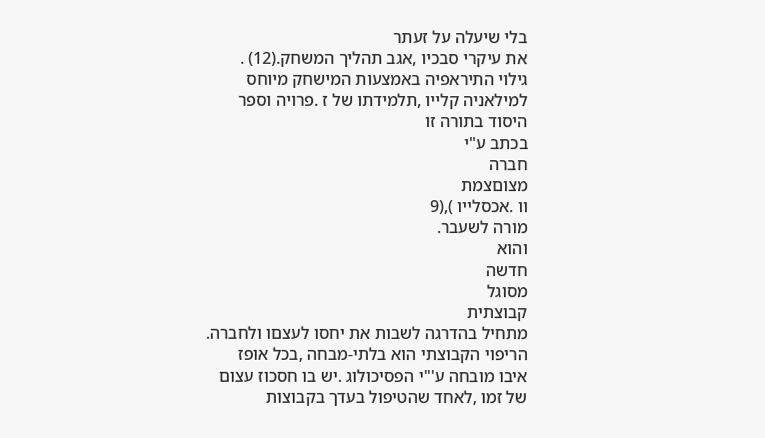בלי שיעלה על זעתר
את עיקרי סבכיו ,אגב תהליך המשחק.(12) .
גילוי התיראפיה באמצעות המישחק מיוחס
למילאניה קלייו ,תלמידתו של ז .פרויה וספר
היסוד בתורה זו
בכתב ע"י
חברה
מצוםצמת
וו .אכסלייו ),(9
מורה לשעבר.
והוא
חדשה
מסוגל
קבוצתית
מתחיל בהדרגה לשבות את יחסו לעצםו ולחברה.
הריפוי הקבוצתי הוא בלתי-מבחה ,בכל אופז
איבו מובחה ע'"י הפסיכולוג .יש בו חסכוז עצום
של זמו ,לאחד שהטיפול בעדך בקבוצות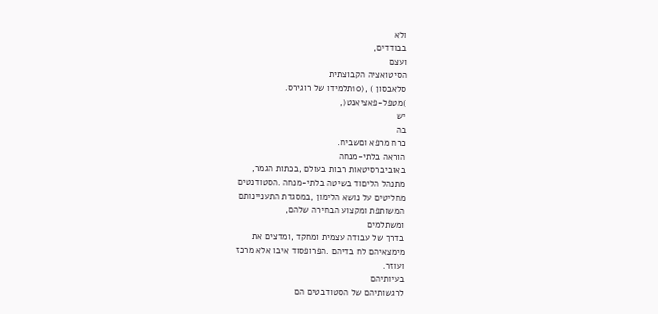ולא
בבודדים,
ועצם
הסיטואציה הקבוצתית
סלאבסון ) ,(10תלמידו של רוגירס.
)מטפל-פאציאנט(,
יש
בה
כרח מרפא וםשביח.
הוראה בלתי-מנחה
באוביברסיטאות רבות בעולם ,בכתות הגמר,
מתנהל הליםוד בשיטה בלתי-מנחה .הסטודנטים
מחליטים על נושא הלימון ,במסגדת התעניינותם
המשותפת ומקצוע הבחירה שלהם,
ומשתלמים
בדרך של עבודה עצמית ומחקד ,ומדצים את
מימצאיהם לח בדיהם .הפרופסוד איבו אלא מרכז
ועוזר.
בעיותיהם
לרגשותיהם של הסטודבטים הם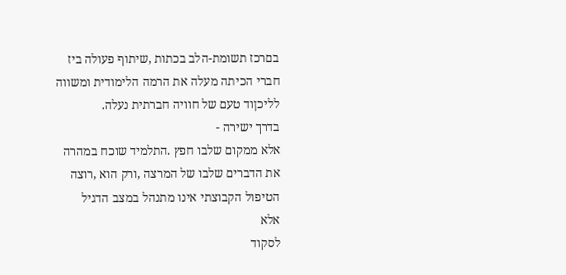בםרכז תשומת-הלב בכתות ,שיתוף פעולה ביז
חברי הכיתה מעלה את הרמה הלימודית ומשווה
לליכןוד טעם של חוויה חברתית נעלה.
בדרך ישירה -
אלא ממקום שלבו חפץ .התלמיד שוכח במהרה
את הדברים שלבו של המרצה ,ורק הוא ,רוצה
הטיפול הקבוצתי אינו מתנהל במצב הדגיל
אלא
לסקוד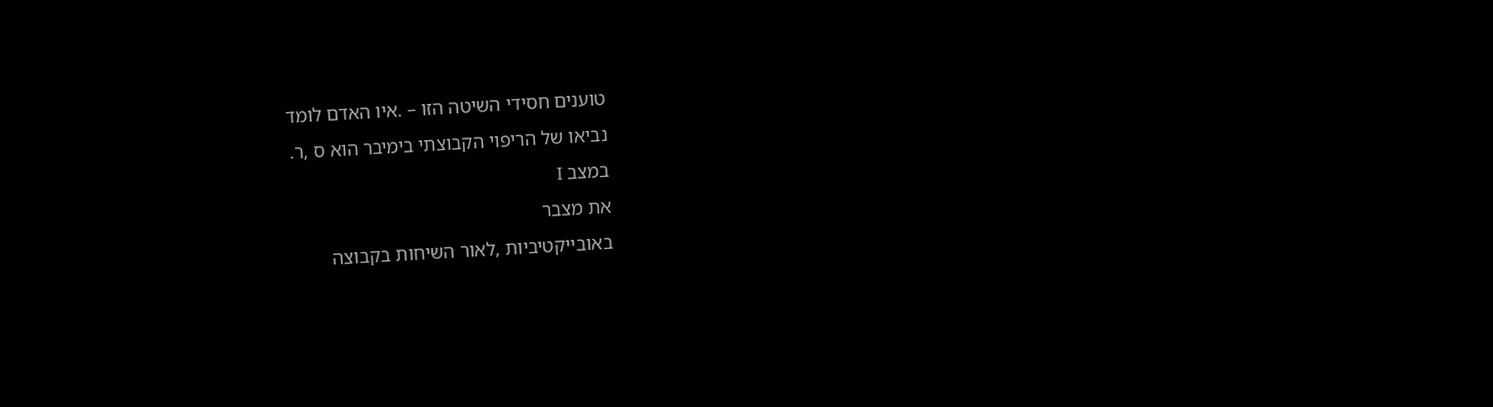טוענים חסידי השיטה הזו – .איו האדם לומד
נביאו של הריפוי הקבוצתי בימיבר הוא ס ,ר.
במצב I
את מצבר
באובייקטיביות ,לאור השיחות בקבוצה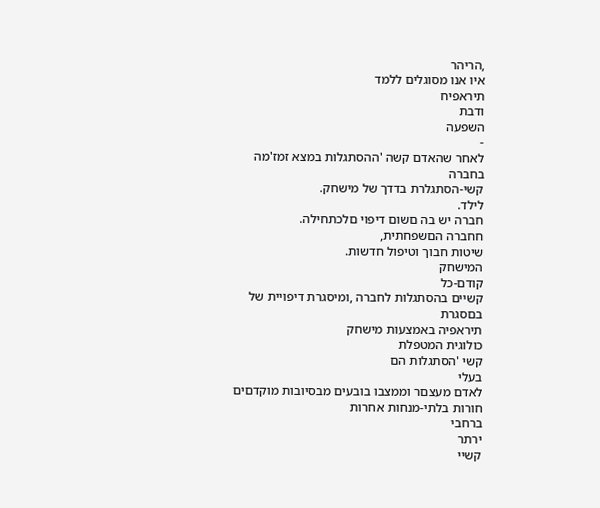,הריהר
איו אנו מסוגלים ללמד
תיראפיח
ודבת
השפעה
-
לאחר שהאדם קשה 'ההסתגלות במצא זמז'מה
בחברה
קשי-הסתגלרת בדדך של מישחק.
לילד.
חברה יש בה םשום דיפוי םלכתחילה.
חחברה הםשפחתית,
שיטות חבוך וטיפול חדשות.
המישחק
קודם-כל
קשיים בהסתגלות לחברה ,ומיסגרת דיפויית של
בםסגרת
תיראפיה באמצעות מישחק
כולוגית המטפלת
קשי 'הסתגלות הם
בעלי
לאדם מעצםר וממצבו בובעים מבסיובות מוקדםים
חורות בלתי-מנחות אחרות
ברחבי
ירתר
קשיי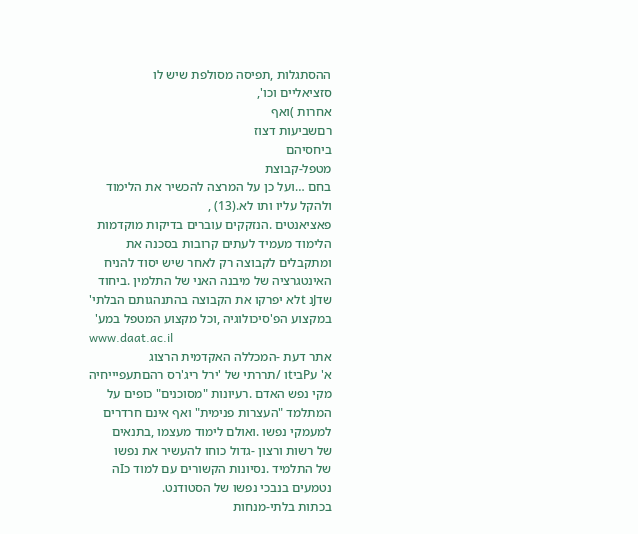ההסתגלות ,תפיסה מסולפת שיש לו
סזציאליים וכו',
אחרות )ואף
רםשביעות דצוז
ביחסיהם
מטפל-קבוצת
בחם …ועל כן על המרצה להכשיר את הלימוד
ולהקל עליו ותו לא.(13) ,
פאציאנטים .הנזקקים עוברים בדיקות מוקדמות
הלימוד מעמיד לעתים קרובות בסכנה את
ומתקבלים לקבוצה רק לאחר שיש יסוד להניח
האינטגרציה של מיבנה האני של התלמין .ביחוד
שדJנ tלא יפרקו את הקבוצה בהתנהגותם הבלתי'
במקצוע הפ'סיכולוגיה ,וכל מקצוע המטפל במע'
www.daat.ac.il
אתר דעת -המכללה האקדמית הרצוג
א' עPביtו /תררתי של 'ירל ריג'רס רהםתעפיייחיה
מקי נפש האדם .רעיונות "מסוכנים" כופים על
המתלמד "העצרות פנימית" ואף אינם חרדרים
למעמקי נפשו .ואולם לימוד מעצמו ,בתנאים
של רשות ורצון -גדול כוחו להעשיר את נפשו
של התלמיד .נסיונות הקשורים עם למוד כIה
נטמעים בנבכי נפשו של הסטודנט.
בכתות בלתי-מנחות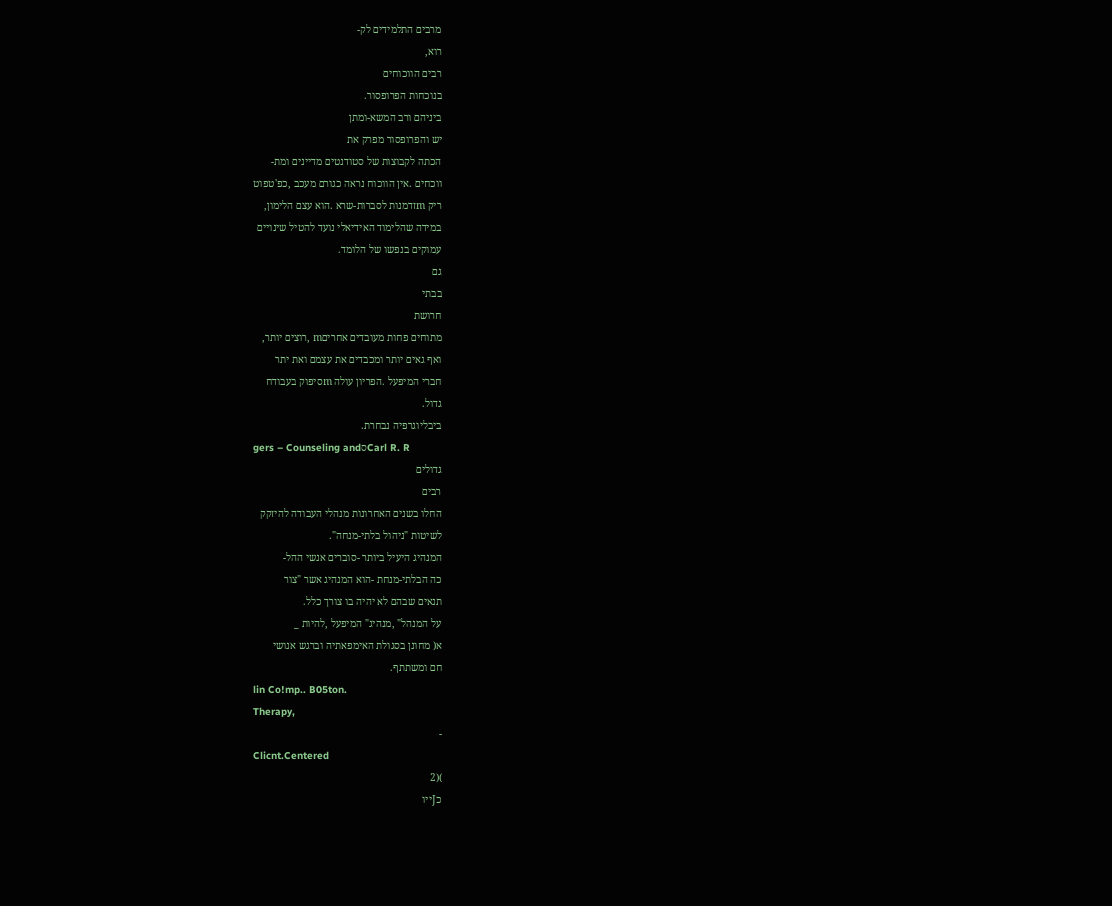מרבים התלמידים לק-
רוא,
רבים הווכוחים
בנוכחות הפרופסור.
ביניהם ורב המשא-ומתן
יש והפרופסור מפרק את
הכתה לקבוצות של סטודנטים מדיינים ומת-
ווכחים .אין הווכוח נראה כגורם מעכב ,כפ'טפוט
ריק mזדמנות לסברות-שרא .הוא עצם הלימון,
במידה שהלימוד האידיאלי נועד להטיל שינויים
עמוקים בנפשו של הלומד.
גם
בבתי
חרושת
מתוחים פחות מעובדים אחריםm ,רוצים יותר,
ואף גאים יותר ומכבדים את עצמם ואת יתר
חברי המיפעל .הפריון עולה mסיפוק בעבודח
גדול.
ביבליוגרפיה נבחרת.
gers – Counseling andסCarl R. R
גדולים
רבים
החלו בשנים האחרונות מנהלי העבודה להיזקק
לשיטות "ניהול בלתי-מנחה".
המנהיג היעיל ביותר -סוברים אנשי ההל-
כה הבלתי-מנחת -הוא המנהיג אשר "צור
תנאים שבהם לא יהיה בו צורך כלל.
על המנהל" ,מנהיג" המיפעל ,להיות _
א( מחונן בסגולת האימפאתיה וברגש אנושי
חם ומשתתף.
lin Co!mp.. B05ton.
Therapy,
-
Clicnt.Centered
)(2
כJייו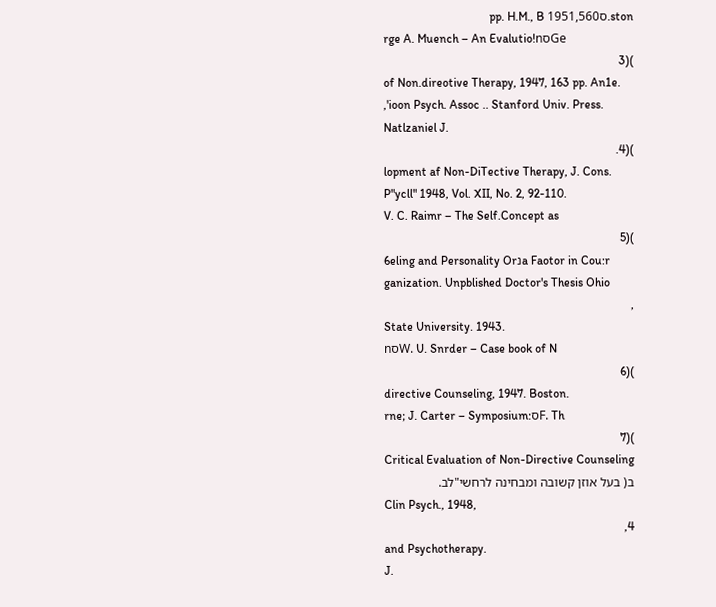ston.ס1951,560 pp. H.M., B
rge A. Muench – An Evalutio!nסGe
)(3
of Non.direotive Therapy, 1947, 163 pp. An1e.
,'ioon Psych. Assoc .. Stanford Univ. Press.
Natlzaniel J.
)(4.
lopment af Non-DiTective Therapy, J. Cons.
P"ycll" 1948, Vol. XII, No. 2, 92-110.
V. C. Raimr – The Self.Concept as
)(5
6eling and Personality Orנa Faotor in Cou:r
ganization. Unpblished Doctor's Thesis Ohio
,
State University. 1943.
nסW. U. Snrder – Case book of N
)(6
directive Counseling, 1947. Boston.
rne; J. Carter – Symposium:סF. Th
)(7
Critical Evaluation of Non-Directive Counseling
ב( בעל אוזן קשובה ומבחינה לרחשי"לב.
Clin Psych., 1948,
4,
and Psychotherapy.
J.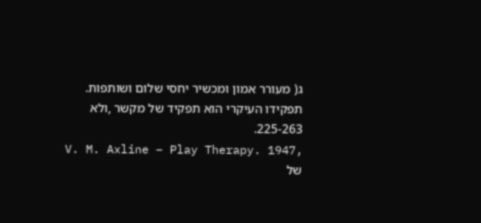ג( מעורר אמון ומכשיר יחסי שלום ושותפות.
תפקידו העיקרי הוא תפקיד של מקשר ,ולא
225-263.
V. M. Axline – Play Therapy. 1947,
של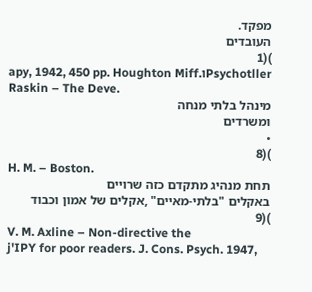מפקד.
העובדים
)(1
apy, 1942, 450 pp. Houghton Miff.וPsychotller
Raskin – The Deve.
מינהל בלתי מנחה
ומשרדים
•
)(8
H. M. – Boston.
תחת מנהיג מתקדם כזה שרויים
באקלים "בלתי-מאיים" ,אקלים של אמון וכבוד
)(9
V. M. Axline – Non-directive the
j'IPY for poor readers. J. Cons. Psych. 1947,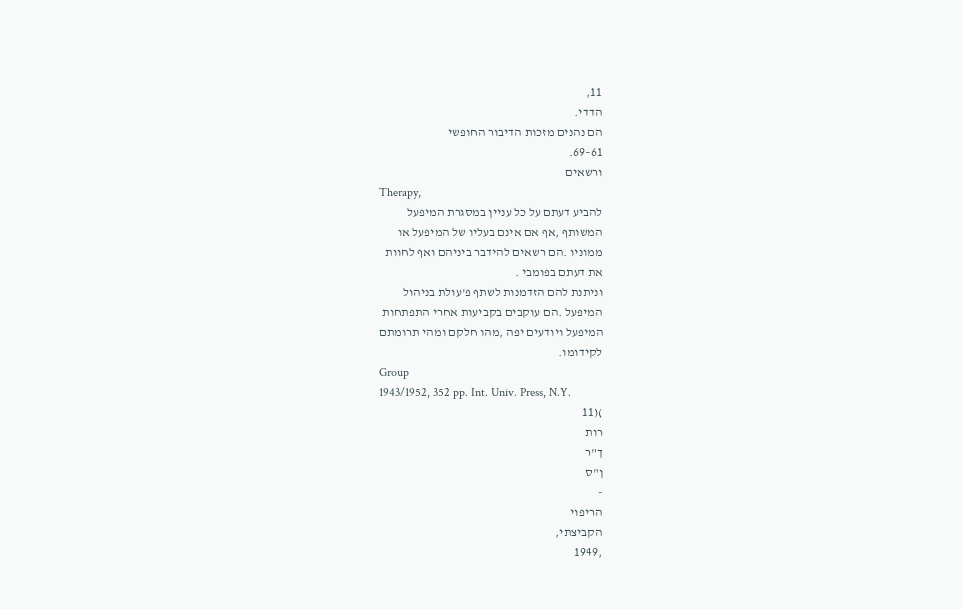11,
הדדי.
הם נהנים מזכות הדיבור החופשי
61–69.
ורשאים
Therapy,
להביע דעתם על כל עניין במסגרת המיפעל
המשותף ,אף אם אינם בעליו של המיפעל או
ממוניו .הם רשאים להידבר ביניהם ואף לחוות
את דעתם בפומבי .
וניתנת להם הזדמנות לשתף פ'עולת בניהול
המיפעל .הם עוקבים בקביעות אחרי התפתחות
המיפעל ויודעים יפה ,מהו חלקם ומהי תרומתם
לקידומו.
Group
1943/1952, 352 pp. Int. Univ. Press, N.Y.
)(11
רות
ך"ר
ן"ס
-
הריפוי
הקביצתי,
,1949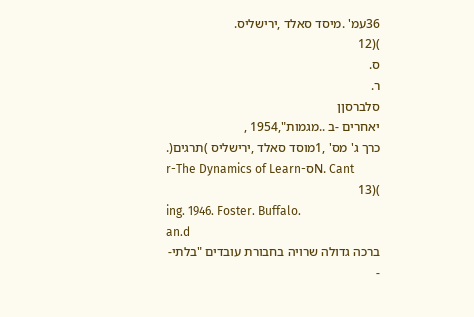36עמ' .מיסד סאלד ,ירישליס.
)(12
ס.
ר.
סלברסןן
יאחרים -ב ..מגמות",1954 ,
כרך ג' מס' ,1מוסד סאלד ,ירישליס )תרגים(.
r-The Dynamics of Learn-סN. Cant
)(13
ing. 1946. Foster. Buffalo.
an.d
ברכה גדולה שרויה בחבורת עובדים "בלתי-
-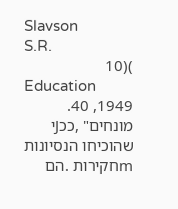Slavson
S.R.
)(10
Education
1949, 40.
מונחים" ,ככJי שהוכיחו הנסיונות mחקירות .הם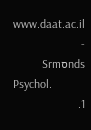www.daat.ac.il
-
ndsסSrm
Psychol.
1.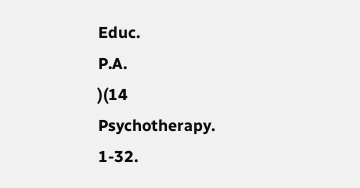Educ.
P.A.
)(14
Psychotherapy.
1-32.